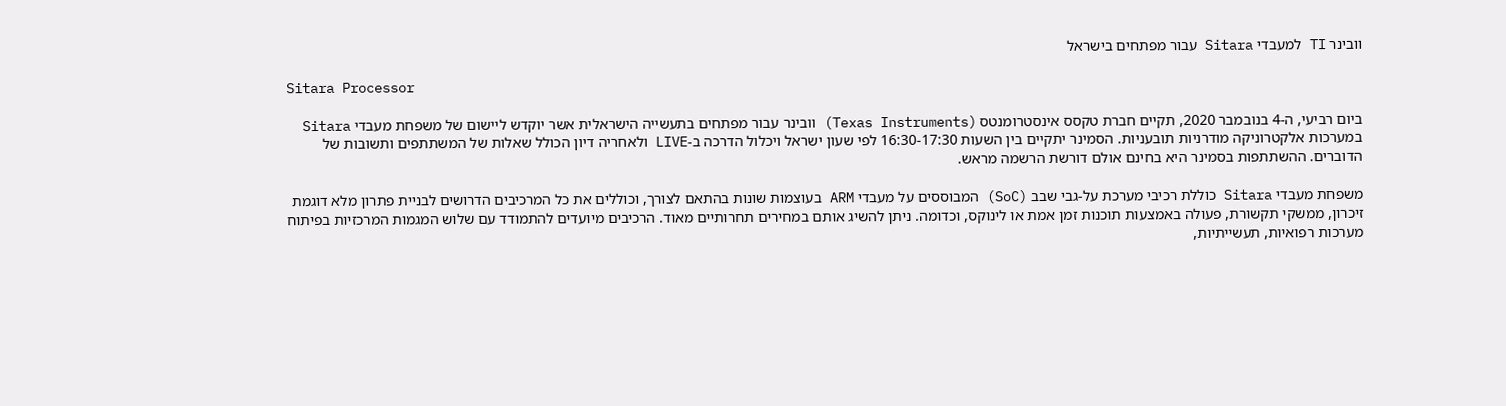וובינר TI למעבדי Sitara עבור מפתחים בישראל

Sitara Processor

ביום רביעי, ה-4 בנובמבר 2020, תקיים חברת טקסס אינסטרומנטס (Texas Instruments) וובינר עבור מפתחים בתעשייה הישראלית אשר יוקדש ליישום של משפחת מעבדי Sitara במערכות אלקטרוניקה מודרניות תובעניות. הסמינר יתקיים בין השעות 16:30-17:30 לפי שעון ישראל ויכלול הדרכה ב-LIVE ולאחריה דיון הכולל שאלות של המשתתפים ותשובות של הדוברים. ההשתתפות בסמינר היא בחינם אולם דורשת הרשמה מראש.

משפחת מעבדי Sitara כוללת רכיבי מערכת על-גבי שבב (SoC) המבוססים על מעבדי ARM בעוצמות שונות בהתאם לצורך, וכוללים את כל המרכיבים הדרושים לבניית פתרון מלא דוגמת זיכרון, ממשקי תקשורת, פעולה באמצעות תוכנות זמן אמת או לינוקס, וכדומה. ניתן להשיג אותם במחירים תחרותיים מאוד. הרכיבים מיועדים להתמודד עם שלוש המגמות המרכזיות בפיתוח מערכות רפואיות, תעשייתיות,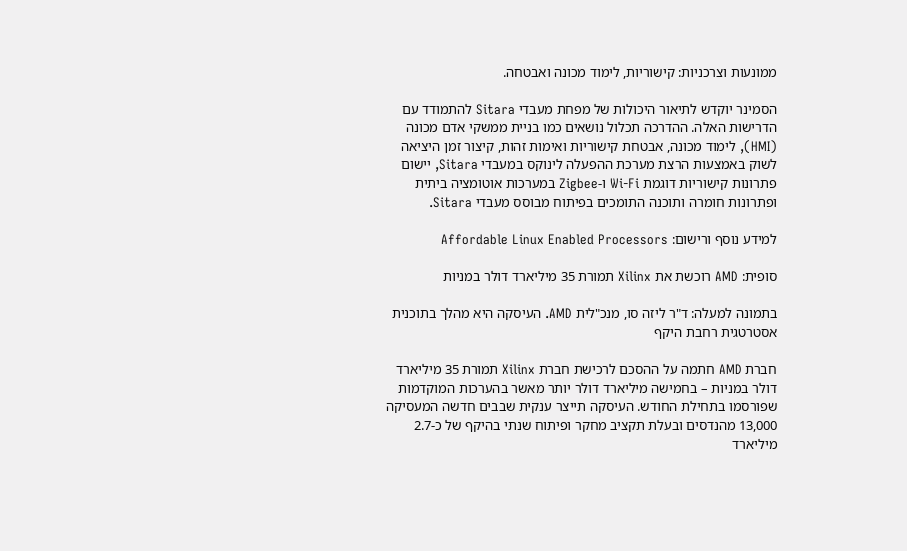ממונעות וצרכניות: קישוריות, לימוד מכונה ואבטחה.

הסמינר יוקדש לתיאור היכולות של מפחת מעבדי Sitara להתמודד עם הדרישות האלה. ההדרכה תכלול נושאים כמו בניית ממשקי אדם מכונה (HMI), לימוד מכונה, אבטחת קישוריות ואימות זהות, קיצור זמן היציאה לשוק באמצעות הרצת מערכת ההפעלה לינוקס במעבדי Sitara, יישום פתרונות קישוריות דוגמת Wi-Fi ו-Zigbee במערכות אוטומציה ביתית ופתרונות חומרה ותוכנה התומכים בפיתוח מבוסס מעבדי Sitara.

למידע נוסף ורישום: Affordable Linux Enabled Processors

סופית: AMD רוכשת את Xilinx תמורת 35 מיליארד דולר במניות

בתמונה למעלה: ד"ר ליזה סו, מנכ"לית AMD. העיסקה היא מהלך בתוכנית אסטרטגית רחבת היקף

חברת AMD חתמה על ההסכם לרכישת חברת Xilinx תמורת 35 מיליארד דולר במניות – בחמישה מיליארד דולר יותר מאשר בהערכות המוקדמות שפורסמו בתחילת החודש. העיסקה תייצר ענקית שבבים חדשה המעסיקה 13,000 מהנדסים ובעלת תקציב מחקר ופיתוח שנתי בהיקף של כ-2.7 מיליארד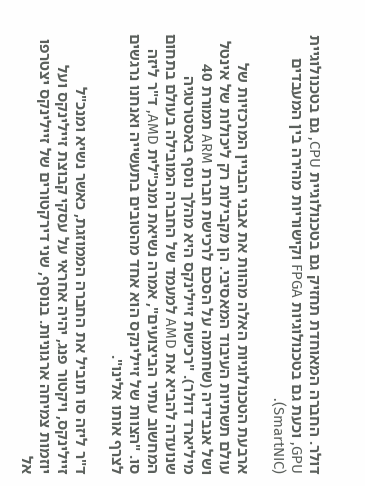דולר. החברה המאוחדת תחזיק גם בטכנולוגיית CPU, גם בטכנולוגיית GPU, וכעת גם בטכנולוגיות FPGA וקישוריות מהירה בין המעבדים (SmartNIC).

ארבעת הטכנולוגיות האלה מהוות את אבני הבניין המרכזיות של עולם תשתיות העיבוד המאסיבי. הן מקבילות רק ליכולות של אינטל ושל אנבידיה (שחתמה על הסכם לרכישת חברת ARM תמורת 40 מיליארד דולר). "רכישת זיילינקס היא מהלך נוסף באסטרטגיה שנועדה להביא את AMD למעמד של החברה המובילה בעולם בתחום המחשוב עתיר הביצועים", אמרה נשיאת ומנכ"לית AMD, ד"ר ליזה סו. "הצוות של זיילינקס הוא אחד מהטובים בתעשייה ואנחנו נרגשים לצרף אותו אלינו".

ד"ר ליזה סו תוביל את החברה הממוזגת, כאשר נשיא ומנכ"ל זיילינקס, ויקטור פנג, יהיה אחראי על עסקי קבוצת זיילינקס ועל יוזמות צמיחה ארגוניות. בנוסף, שני דירקטורים של זיילינקס יצטרפו אל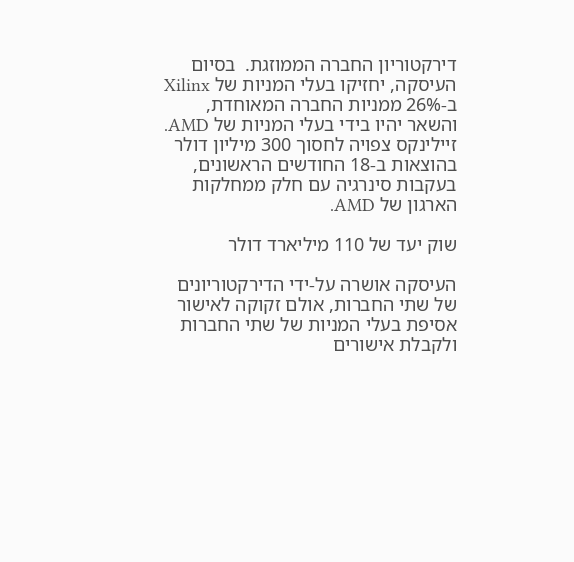דירקטוריון החברה הממוזגת.  בסיום העיסקה, יחזיקו בעלי המניות של Xilinx ב-26% ממניות החברה המאוחדת, והשאר יהיו בידי בעלי המניות של AMD. זיילינקס צפויה לחסוך 300 מיליון דולר בהוצאות ב-18 החודשים הראשונים, בעקבות סינרגיה עם חלק ממחלקות הארגון של AMD.

שוק יעד של 110 מיליארד דולר

העיסקה אושרה על-ידי הדירקטוריונים של שתי החברות, אולם זקוקה לאישור אסיפת בעלי המניות של שתי החברות ולקבלת אישורים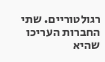רגולטוריים. שתי החברות העריכו שהיא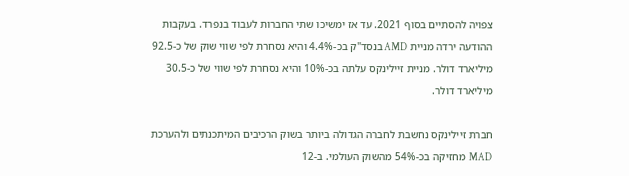צפויה להסתיים בסוף 2021. עד אז ימשיכו שתי החברות לעבוד בנפרד. בעקבות ההודעה ירדה מניית AMD בנסד"ק בכ-4.4% והיא נסחרת לפי שווי שוק של כ-92.5 מיליארד דולר. מניית זיילינקס עלתה בכ-10% והיא נסחרת לפי שווי של כ-30.5 מיליארד דולר.

חברת זיילינקס נחשבת לחברה הגדולה ביותר בשוק הרכיבים המיתכנתים ולהערכת MAD  מחזיקה בכ-54% מהשוק העולמי. ב-12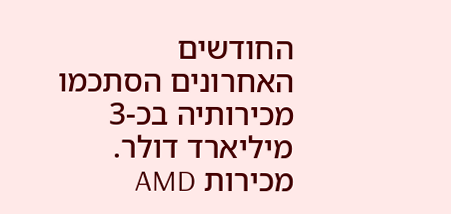החודשים האחרונים הסתכמו מכירותיה בכ-3 מיליארד דולר. מכירות AMD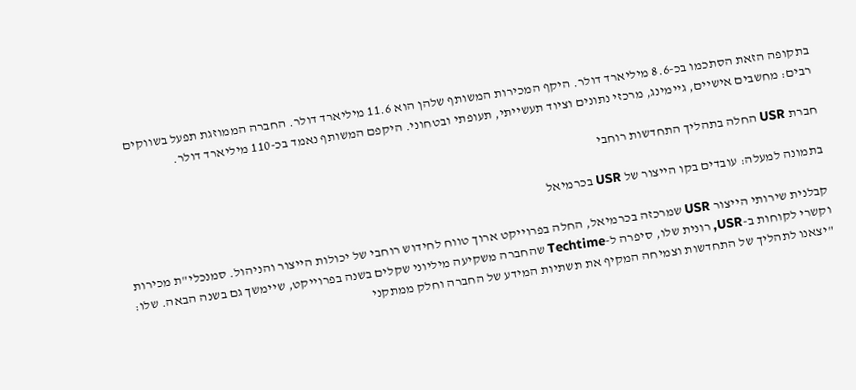בתקופה הזאת הסתכמו בכ-8.6 מיליארד דולר. היקף המכירות המשותף שלהן הוא 11.6 מיליארד דולר. החברה הממוזגת תפעל בשווקים רבים: מחשבים אישיים, גיימינג, מרכזי נתונים וציוד תעשייתי, תעופתי ובטחוני. היקפם המשותף נאמד בכ-110 מיליארד דולר.

חברת USR החלה בתהליך התחדשות רוחבי

בתמונה למעלה: עובדים בקו הייצור של USR בכרמיאל

קבלנית שירותי הייצור USR שמרכזה בכרמיאל, החלה בפרוייקט ארוך טווח לחידוש רוחבי של יכולות הייצור והניהול. סמנכלי"ת מכירות וקשרי לקוחות ב-USR, רונית שלו, סיפרה ל-Techtime שהחברה משקיעה מיליוני שקלים בשנה בפרוייקט, שיימשך גם בשנה הבאה. שלו: "יצאנו לתהליך של התחדשות וצמיחה המקיף את תשתיות המידע של החברה וחלק ממתקני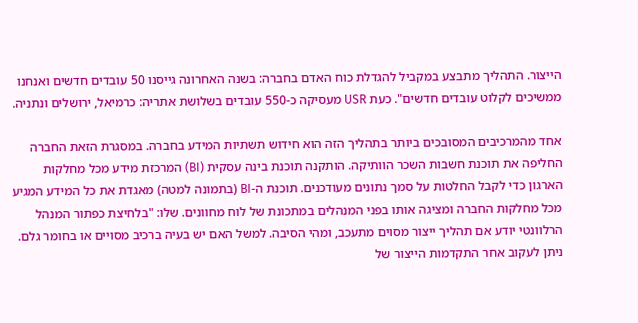הייצור. התהליך מתבצע במקביל להגדלת כוח האדם בחברה: בשנה האחרונה גייסנו 50 עובדים חדשים ואנחנו ממשיכים לקלוט עובדים חדשים". כעת USR מעסיקה כ-550 עובדים בשלושת אתריה: כרמיאל, ירושלים ונתניה.

אחד מהמרכיבים המסובכים ביותר בתהליך הזה הוא חידוש תשתיות המידע בחברה. במסגרת הזאת החברה החליפה את תוכנת חשבות השכר הוותיקה. הותקנה תוכנת בינה עסקית (BI) המרכזת מידע מכל מחלקות הארגון כדי לקבל החלטות על סמך נתונים מעודכנים. תוכנת ה-BI (בתמונה למטה) מאגדת את כל המידע המגיע מכל מחלקות החברה ומציגה אותו בפני המנהלים במתכונת של לוח מחוונים. שלו: "בלחיצת כפתור המנהל הרלוונטי יודע אם תהליך ייצור מסוים מתעכב, ומהי הסיבה. למשל האם יש בעיה ברכיב מסויים או בחומר גלם. ניתן לעקוב אחר התקדמות הייצור של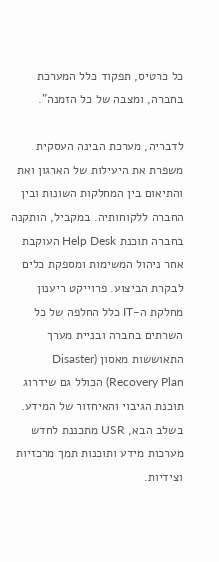כל כרטיס, תפקוד כלל המערכת בחברה, ומצבה של כל הזמנה".

לדבריה, מערכת הבינה העסקית משפרת את היעילות של הארגון ואת והתיאום בין המחלקות השונות ובין החברה ללקוחותיה. במקביל, הותקנה בחברה תוכנת Help Desk העוקבת אחר ניהול המשימות ומספקת כלים לבקרת הביצוע. פרוייקט ריענון מחלקת ה-IT כלל החלפה של כל השרתים בחברה ובניית מערך התאוששות מאסון (Disaster Recovery Plan) הכולל גם שידרוג תוכנת הגיבוי והאיחזור של המידע. בשלב הבא, USR מתכננת לחדש מערכות מידע ותוכנות תמך מרכזיות וצידיות.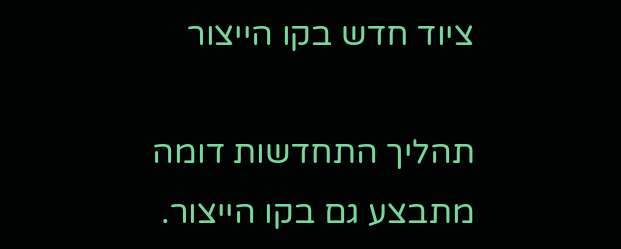ציוד חדש בקו הייצור

תהליך התחדשות דומה מתבצע גם בקו הייצור.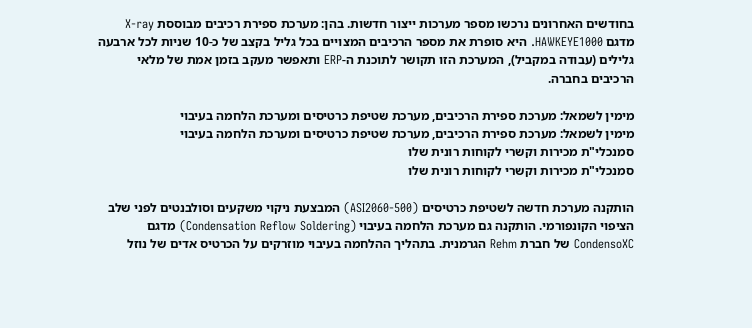בחודשים האחרונים נרכשו מספר מערכות ייצור חדשות. בהן: מערכת ספירת רכיבים מבוססת X-ray מדגם HAWKEYE1000. היא סופרת את מספר הרכיבים המצויים בכל גליל בקצב של כ-10 שניות לכל ארבעה גלילים (עבודה במקביל), המערכת הזו תקושר לתוכנת ה-ERP ותאפשר מעקב בזמן אמת של מלאי הרכיבים בחברה.

מימין לשמאל: מערכת ספירת הרכיבים, מערכת שטיפת כרטיסים ומערכת הלחמה בעיבוי
מימין לשמאל: מערכת ספירת הרכיבים, מערכת שטיפת כרטיסים ומערכת הלחמה בעיבוי
סמנכלי"ת מכירות וקשרי לקוחות רונית שלו
סמנכלי"ת מכירות וקשרי לקוחות רונית שלו

הותקנה מערכת חדשה לשטיפת כרטיסים (ASI2060-500) המבצעת ניקוי משקעים וסולבנטים לפני שלב הציפוי הקונפורמי. הותקנה גם מערכת הלחמה בעיבוי (Condensation Reflow Soldering) מדגם CondensoXC של חברת Rehm הגרמנית. בתהליך ההלחמה בעיבוי מוזרקים על הכרטיס אדים של נוזל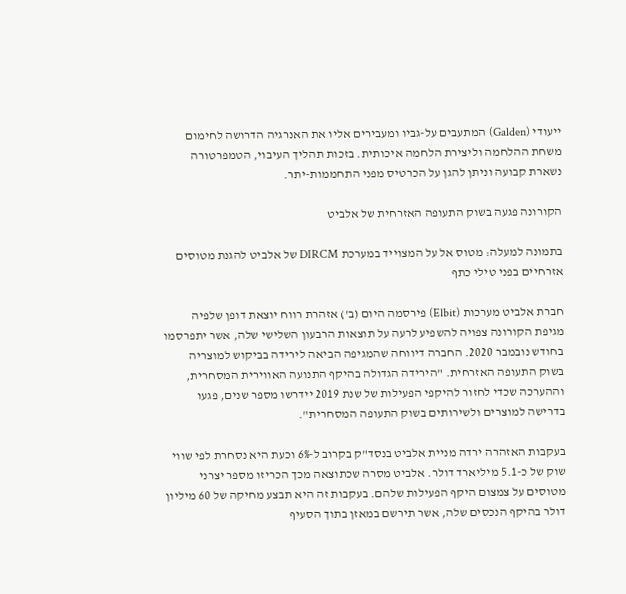ייעודי (Galden) המתעבים על-גביו ומעבירים אליו את האנרגיה הדרושה לחימום משחת ההלחמה וליצירת הלחמה איכותית. בזכות תהליך העיבוי, הטמפרטורה נשארת קבועה וניתן להגן על הכרטיס מפני התחממות-יתר.

הקורונה פגעה בשוק התעופה האזרחית של אלביט

בתמונה למעלה: מטוס אל על המצוייד במערכת DIRCM של אלביט להגנת מטוסים אזרחיים בפני טילי כתף

חברת אלביט מערכות (Elbit) פירסמה היום (ב') אזהרת רווח יוצאת דופן שלפיה מגיפת הקורונה צפויה להשפיע לרעה על תוצאות הרבעון השלישי שלה, אשר יתפרסמו בחודש נובמבר 2020. החברה דיווחה שהמגיפה הביאה לירידה בביקוש למוצריה בשוק התעופה האזרחית. "הירידה הגדולה בהיקף התנועה האווירית המסחרית, וההערכה שכדי לחזור להיקפי הפעילות של שנת 2019 יידרשו מספר שנים, פגעו בדרישה למוצרים ולשירותים בשוק התעופה המסחרית".

בעקבות האזהרה ירדה מניית אלביט בנסד"ק בקרוב ל-6% וכעת היא נסחרת לפי שווי שוק של כ-5.1 מיליארד דולר. אלביט מסרה שכתוצאה מכך הכריזו מספר יצרני מטוסים על צמצום היקף הפעילות שלהם. בעקבות זה היא תבצע מחיקה של 60 מיליון דולר בהיקף הנכסים שלה, אשר תירשם במאזן בתוך הסעיף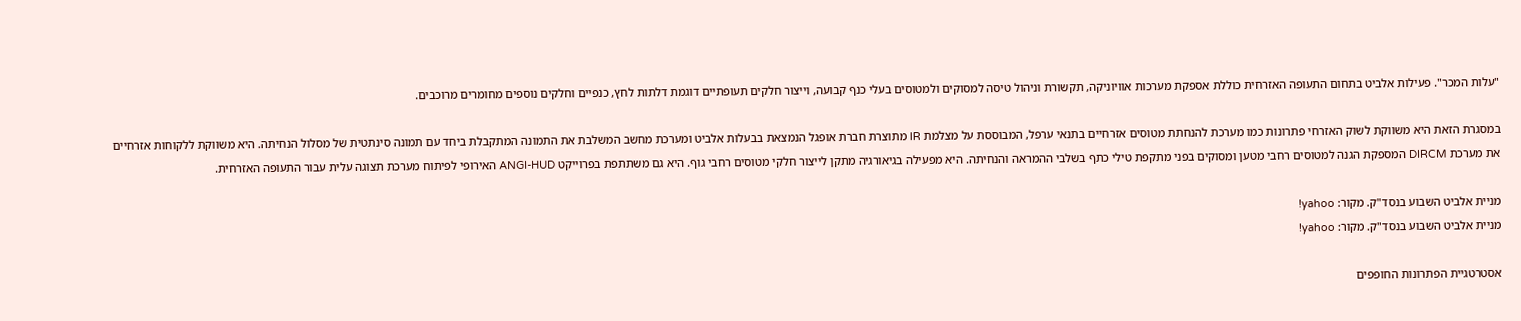"עלות המכר". פעילות אלביט בתחום התעופה האזרחית כוללת אספקת מערכות אוויוניקה, תקשורת וניהול טיסה למסוקים ולמטוסים בעלי כנף קבועה, וייצור חלקים תעופתיים דוגמת דלתות לחץ, כנפיים וחלקים נוספים מחומרים מרוכבים.

במסגרת הזאת היא משווקת לשוק האזרחי פתרונות כמו מערכת להנחתת מטוסים אזרחיים בתנאי ערפל, המבוססת על מצלמת IR מתוצרת חברת אופגל הנמצאת בבעלות אלביט ומערכת מחשב המשלבת את התמונה המתקבלת ביחד עם תמונה סינתטית של מסלול הנחיתה. היא משווקת ללקוחות אזרחיים את מערכת DIRCM המספקת הגנה למטוסים רחבי מטען ומסוקים בפני מתקפת טילי כתף בשלבי ההמראה והנחיתה. היא מפעילה בגיאורגיה מתקן לייצור חלקי מטוסים רחבי גוף. היא גם משתתפת בפרוייקט ANGI-HUD האירופי לפיתוח מערכת תצוגה עלית עבור התעופה האזרחית.

מניית אלביט השבוע בנסד"ק. מקור: yahoo!
מניית אלביט השבוע בנסד"ק. מקור: yahoo!

אסטרטגיית הפתרונות החופפים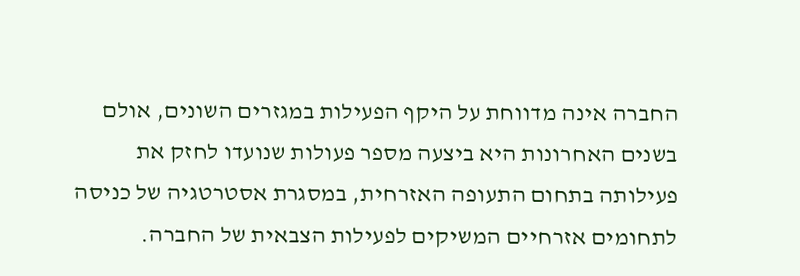החברה אינה מדווחת על היקף הפעילות במגזרים השונים, אולם בשנים האחרונות היא ביצעה מספר פעולות שנועדו לחזק את פעילותה בתחום התעופה האזרחית, במסגרת אסטרטגיה של כניסה לתחומים אזרחיים המשיקים לפעילות הצבאית של החברה.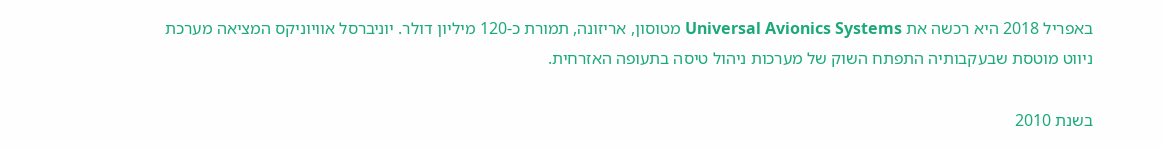באפריל 2018 היא רכשה את Universal Avionics Systems מטוסון, אריזונה, תמורת כ-120 מיליון דולר. יוניברסל אוויוניקס המציאה מערכת ניווט מוטסת שבעקבותיה התפתח השוק של מערכות ניהול טיסה בתעופה האזרחית.

בשנת 2010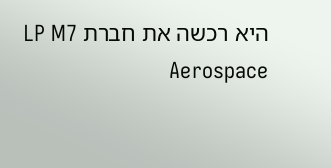היא רכשה את חברת LP M7 Aerospace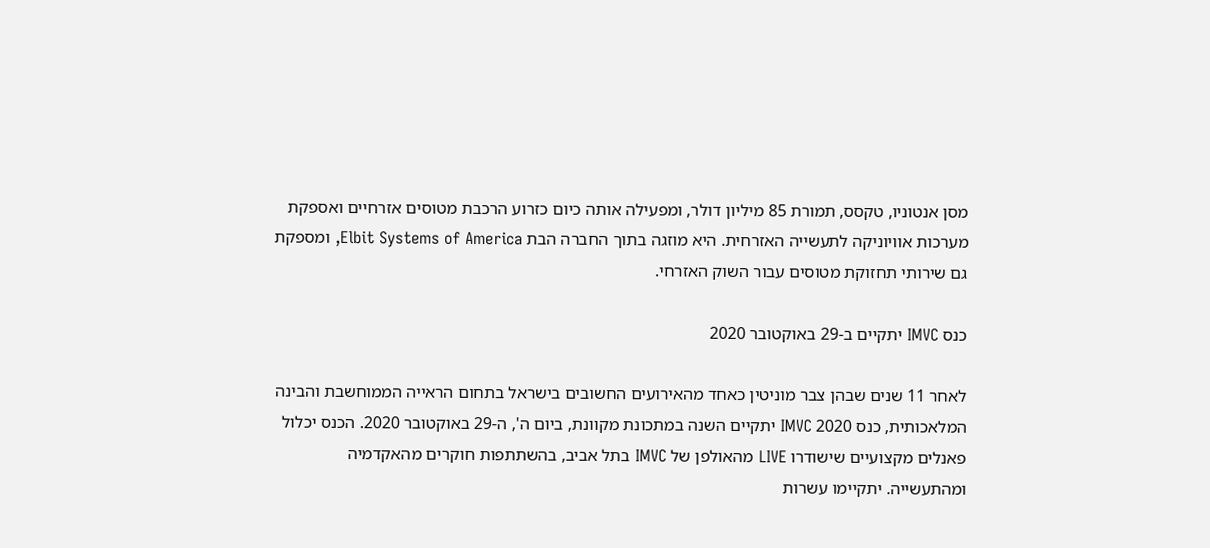מסן אנטוניו, טקסס, תמורת 85 מיליון דולר, ומפעילה אותה כיום כזרוע הרכבת מטוסים אזרחיים ואספקת מערכות אוויוניקה לתעשייה האזרחית. היא מוזגה בתוך החברה הבת Elbit Systems of America, ומספקת גם שירותי תחזוקת מטוסים עבור השוק האזרחי.

כנס IMVC יתקיים ב-29 באוקטובר 2020

לאחר 11 שנים שבהן צבר מוניטין כאחד מהאירועים החשובים בישראל בתחום הראייה הממוחשבת והבינה המלאכותית, כנס 2020 IMVC יתקיים השנה במתכונת מקוונת, ביום ה', ה-29 באוקטובר 2020. הכנס יכלול פאנלים מקצועיים שישודרו LIVE מהאולפן של IMVC בתל אביב, בהשתתפות חוקרים מהאקדמיה ומהתעשייה. יתקיימו עשרות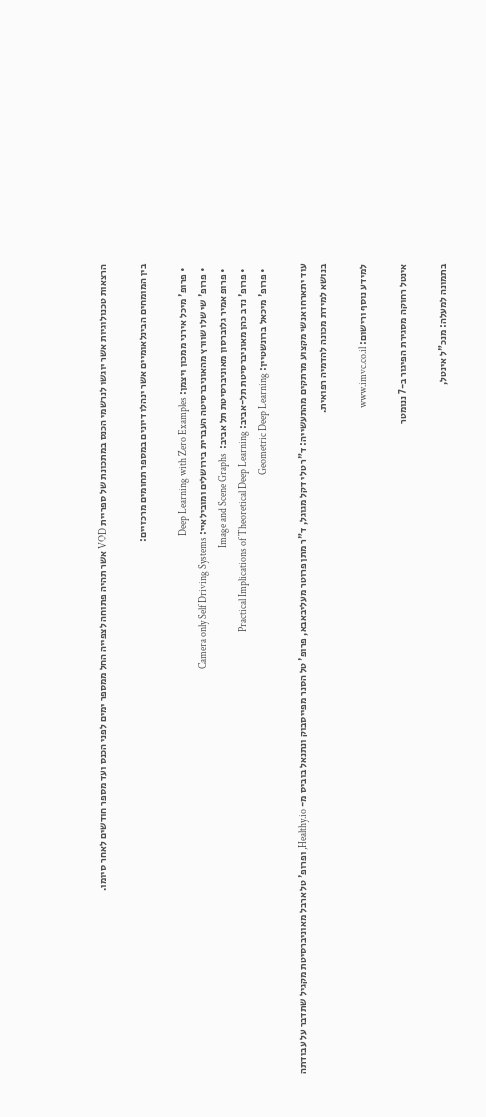הרצאות טכנולוגיות אשר יוגשו לנרשמי הכנס במתכונת של ספריית VOD אשר תהיה פתוחה לצפייה החל ממספר ימים לפני הכנס ועד מספר חודשים לאחר סיומו.

בין המומחים הבינלאומיים אשר ינהלו דיונים במספר תחומים מרכזיים:

  • פרופ' מיכל אירני ממכון ויצמן: Deep Learning with Zero Examples
  • פרופ' שי שלו שוורץ מהאוניברסיטה העברית בירושלים ומובילאיי: Camera only Self Driving Systems
  • פרופ אמיר גלוברסון מאוניברסיטת תל אביב:  Image and Scene Graphs
  • פרופ' נדב כהן מאוניברסיטת תל-אביב: Practical Implications of Theoretical Deep Learning
  • פרופ' מיכאל ברונשטיין: Geometric Deep Learning

עוד יתארחו אנשי מקצוע מרתקים מהתעשייה: ד"ר טלי דקל מגוגל, ד"ר מתן פרוטר מעליבאבא, פרופ' טל הסנר מפייסבוק ונתנאל בוביס מ- Healthy.io, ופרופ' טל ארבל מאוניברסיטת מקגיל שתדבר על עבודתה בנושא למידת מכונה להדמיה רפואית.

למידע נוסף ורישום: www.imvc.co.il

אינטל רחוקה מסגירת הפיגור ב-7 ננומטר

בתמונה למעלה: מנכ"ל אינטל,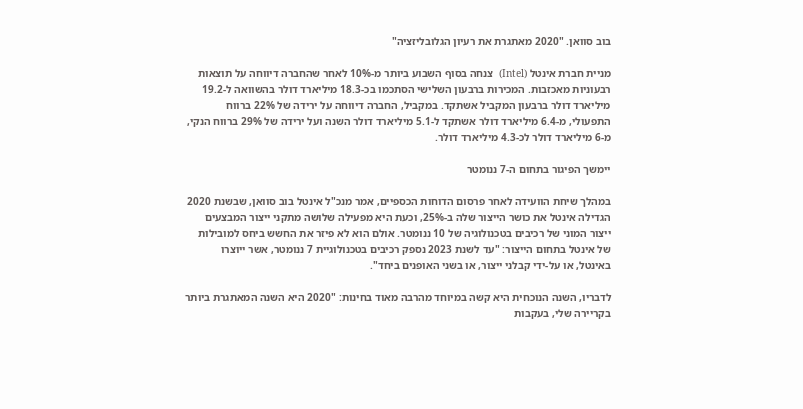בוב סוואן. "2020 מאתגרת את רעיון הגלובליזציה"

מניית חברת אינטל (Intel)  צנחה בסוף השבוע ביותר מ-10% לאחר שהחברה דיווחה על תוצאות רבעוניות מאכזבות. המכירות ברבעון השלישי הסתכמו בכ-18.3 מיליארד דולר בהשוואה ל-19.2 מיליארד דולר ברבעון המקביל אשתקד. במקביל, החברה דיווחה על ירידה של 22% ברווח התפעולי, מ-6.4 מיליארד דולר אשתקד ל-5.1 מיליארד דולר השנה ועל ירידה של 29% ברווח הנקי, מ-6 מיליארד דולר לכ-4.3 מיליארד דולר.

יימשך הפיגור בתחום ה-7 ננומטר

במהלך שיחת הוועידה לאחר פרסום הדוחות הכספיים, אמר מנכ"ל אינטל בוב סוואן, שבשנת 2020 הגדילה אינטל את כושר הייצור שלה ב-25%, וכעת היא מפעילה שלושה מתקני ייצור המבצעים ייצור המוני של רכיבים בטכנולוגיה של 10 ננומטר. אולם הוא לא פיזר את החשש ביחס למובילות של אינטל בתחום הייצור: "עד לשנת 2023 נספק רכיבים בטכנולוגיית 7 ננומטר, אשר ייוצרו באינטל, או על-ידי קבלני ייצור, או בשני האופנים ביחד".

לדבריו, השנה הנוכחית היא קשה במיוחד מהרבה מאוד בחינות: "2020 היא השנה המאתגרת ביותר בקריירה שלי, בעקבות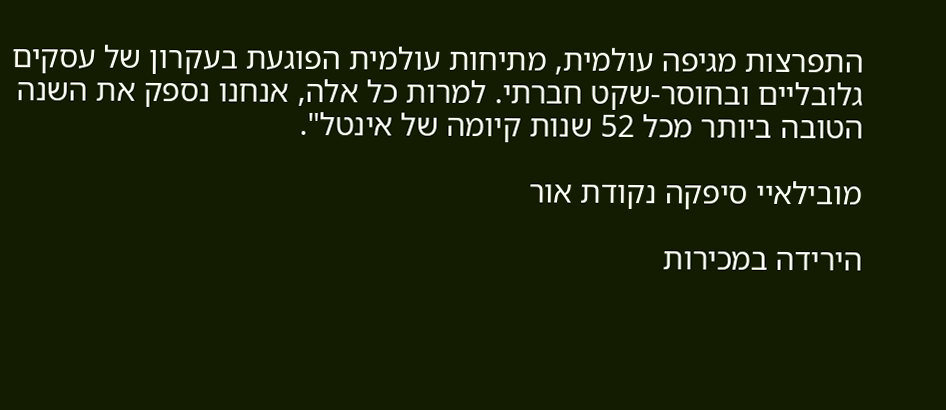התפרצות מגיפה עולמית, מתיחות עולמית הפוגעת בעקרון של עסקים גלובליים ובחוסר-שקט חברתי. למרות כל אלה, אנחנו נספק את השנה הטובה ביותר מכל 52 שנות קיומה של אינטל".

מובילאיי סיפקה נקודת אור

הירידה במכירות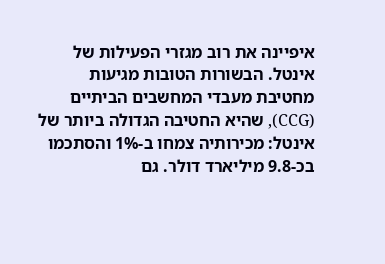איפיינה את רוב מגזרי הפעילות של אינטל. הבשורות הטובות מגיעות מחטיבת מעבדי המחשבים הביתיים (CCG), שהיא החטיבה הגדולה ביותר של אינטל: מכירותיה צמחו ב-1% והסתכמו בכ-9.8 מיליארד דולר. גם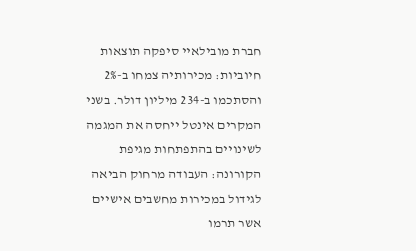חברת מובילאיי סיפקה תוצאות חיוביות: מכירותיה צמחו ב-2% והסתכמו ב-234 מיליון דולר. בשני המקרים אינטל ייחסה את המגמה לשינויים בהתפתחות מגיפת הקורונה: העבודה מרחוק הביאה לגידול במכירות מחשבים אישיים אשר תרמו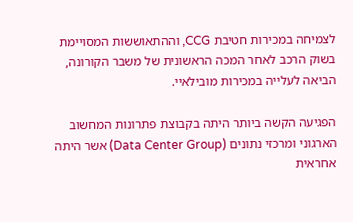לצמיחה במכירות חטיבת CCG, וההתאוששות המסויימת בשוק הרכב לאחר המכה הראשונית של משבר הקורונה, הביאה לעלייה במכירות מובילאיי.

הפגיעה הקשה ביותר היתה בקבוצת פתרונות המחשוב הארגוני ומרכזי נתונים (Data Center Group) אשר היתה אחראית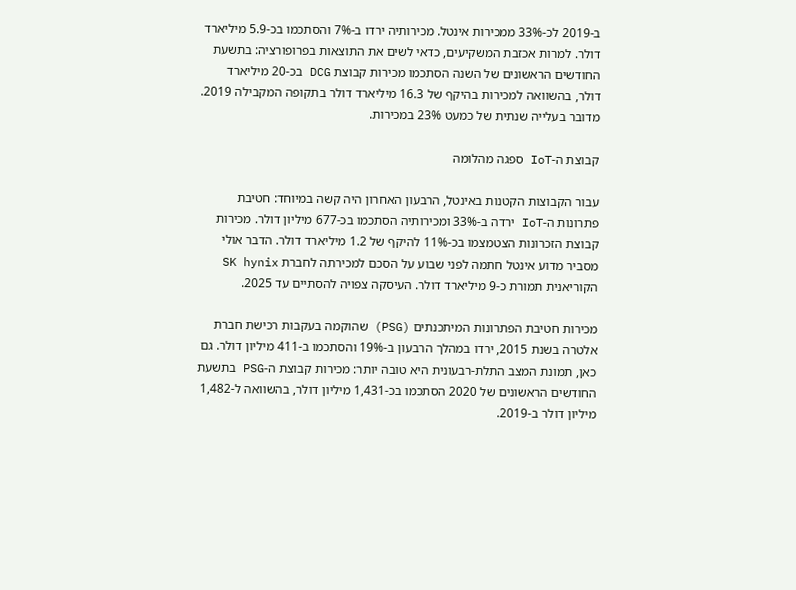ב-2019 לכ-33% ממכירות אינטל. מכירותיה ירדו ב-7% והסתכמו בכ-5.9 מיליארד דולר. למרות אכזבת המשקיעים, כדאי לשים את התוצאות בפרופורציה: בתשעת החודשים הראשונים של השנה הסתכמו מכירות קבוצת DCG בכ-20 מיליארד דולר, בהשוואה למכירות בהיקף של 16.3 מיליארד דולר בתקופה המקבילה 2019. מדובר בעלייה שנתית של כמעט 23% במכירות.

קבוצת ה-IoT ספגה מהלומה

עבור הקבוצות הקטנות באינטל, הרבעון האחרון היה קשה במיוחד: חטיבת פתרונות ה-IoT ירדה ב-33% ומכירותיה הסתכמו בכ-677 מיליון דולר. מכירות קבוצת הזכרונות הצטמצמו בכ-11% להיקף של 1.2 מיליארד דולר. הדבר אולי מסביר מדוע אינטל חתמה לפני שבוע על הסכם למכירתה לחברת SK hynix הקוריאנית תמורת כ-9 מיליארד דולר. העיסקה צפויה להסתיים עד 2025.

מכירות חטיבת הפתרונות המיתכנתים (PSG) שהוקמה בעקבות רכישת חברת אלטרה בשנת 2015, ירדו במהלך הרבעון ב-19% והסתכמו ב-411 מיליון דולר. גם כאן, תמונת המצב התלת-רבעונית היא טובה יותר: מכירות קבוצת ה-PSG בתשעת החודשים הראשונים של 2020 הסתכמו בכ-1,431 מיליון דולר, בהשוואה ל-1,482 מיליון דולר ב-2019.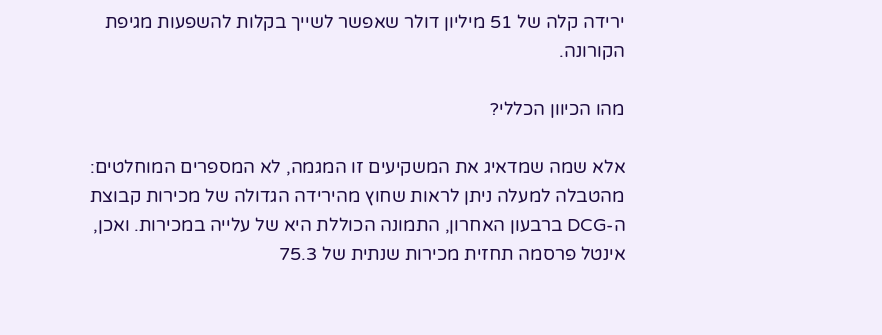ירידה קלה של 51 מיליון דולר שאפשר לשייך בקלות להשפעות מגיפת הקורונה.

מהו הכיוון הכללי?

אלא שמה שמדאיג את המשקיעים זו המגמה, לא המספרים המוחלטים: מהטבלה למעלה ניתן לראות שחוץ מהירידה הגדולה של מכירות קבוצת ה-DCG ברבעון האחרון, התמונה הכוללת היא של עלייה במכירות. ואכן, אינטל פרסמה תחזית מכירות שנתית של 75.3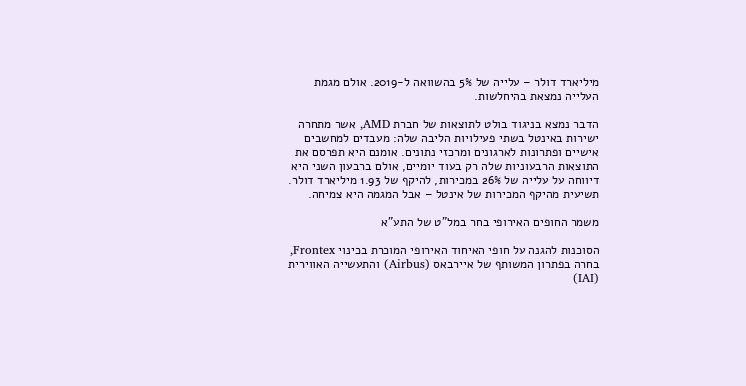מיליארד דולר – עלייה של 5% בהשוואה ל-2019. אולם מגמת העלייה נמצאת בהיחלשות.

הדבר נמצא בניגוד בולט לתוצאות של חברת AMD, אשר מתחרה ישירות באינטל בשתי פעילויות הליבה שלה: מעבדים למחשבים אישיים ופתרונות לארגונים ומרכזי נתונים. אומנם היא תפרסם את התוצאות הרבעוניות שלה רק בעוד יומיים, אולם ברבעון השני היא דיווחה על עלייה של 26% במכירות, להיקף של 1.93 מיליארד דולר. תשיעית מהיקף המכירות של אינטל – אבל המגמה היא צמיחה.

משמר החופים האירופי בחר במל"ט של התע"א

הסוכנות להגנה על חופי האיחוד האירופי המוכרת בכינוי Frontex, בחרה בפתרון המשותף של איירבאס (Airbus) והתעשייה האווירית (IAI)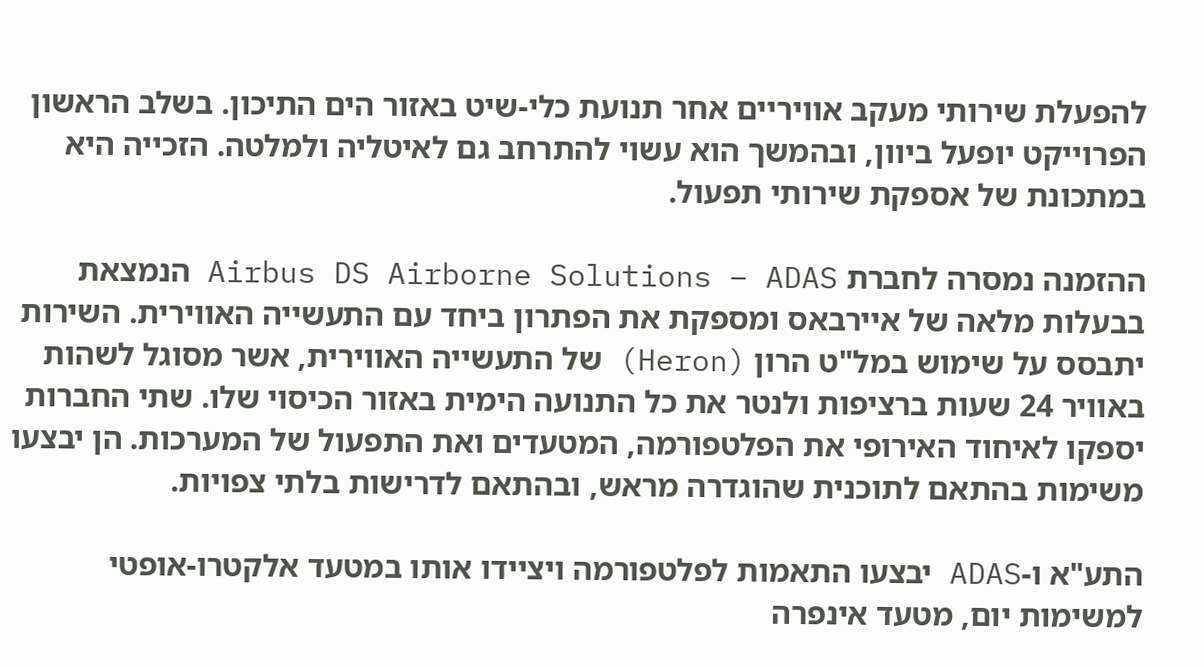להפעלת שירותי מעקב אוויריים אחר תנועת כלי-שיט באזור הים התיכון. בשלב הראשון הפרוייקט יופעל ביוון, ובהמשך הוא עשוי להתרחב גם לאיטליה ולמלטה. הזכייה היא במתכונת של אספקת שירותי תפעול.

ההזמנה נמסרה לחברת Airbus DS Airborne Solutions – ADAS הנמצאת בבעלות מלאה של איירבאס ומספקת את הפתרון ביחד עם התעשייה האווירית. השירות יתבסס על שימוש במל"ט הרון (Heron) של התעשייה האווירית, אשר מסוגל לשהות באוויר 24 שעות ברציפות ולנטר את כל התנועה הימית באזור הכיסוי שלו. שתי החברות יספקו לאיחוד האירופי את הפלטפורמה, המטעדים ואת התפעול של המערכות. הן יבצעו משימות בהתאם לתוכנית שהוגדרה מראש, ובהתאם לדרישות בלתי צפויות.

התע"א ו-ADAS יבצעו התאמות לפלטפורמה ויציידו אותו במטעד אלקטרו-אופטי למשימות יום, מטעד אינפרה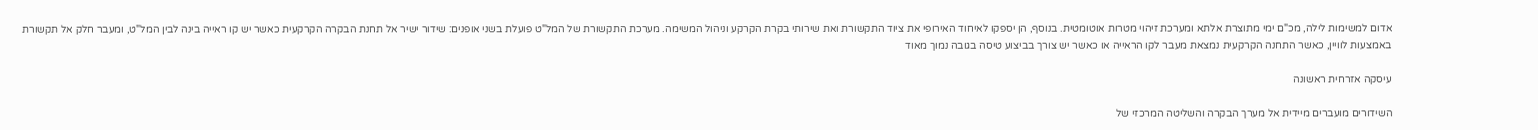אדום למשימות לילה, מכ"ם ימי מתוצרת אלתא ומערכת זיהוי מטרות אוטומטית. בנוסף, הן יספקו לאיחוד האירופי את ציוד התקשורת ואת שירותי בקרת הקרקע וניהול המשימה. מערכת התקשורת של המל"ט פועלת בשני אופנים: שידור ישיר אל תחנת הבקרה הקרקעית כאשר יש קו ראייה בינה לבין המל"ט, ומעבר חלק אל תקשורת באמצעות לוויין, כאשר התחנה הקרקעית נמצאת מעבר לקו הראייה או כאשר יש צורך בביצוע טיסה בגובה נמוך מאוד

עיסקה אזרחית ראשונה

השידורים מועברים מיידית אל מערך הבקרה והשליטה המרכזי של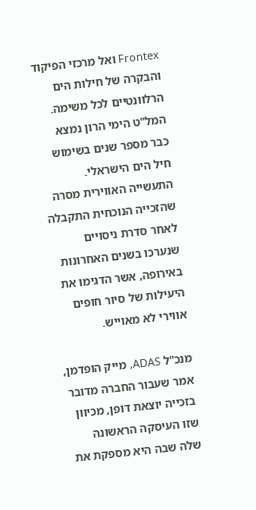Frontex ואל מרכזי הפיקוד והבקרה של חילות הים הרלוונטיים לכל משימה. המל"ט הימי הרון נמצא כבר מספר שנים בשימוש חיל הים הישראלי. התעשייה האווירית מסרה שהזכייה הנוכחית התקבלה לאחר סדרת ניסויים שנערכו בשנים האחרונות באירופה, אשר הדגימו את היעילות של סיור חופים אווירי לא מאוייש.

מנכ"ל ADAS, מייק הופדמן, אמר שעבור החברה מדובר בזכייה יוצאת דופן, מכיוון שזו העיסקה הראשונה שלה שבה היא מספקת את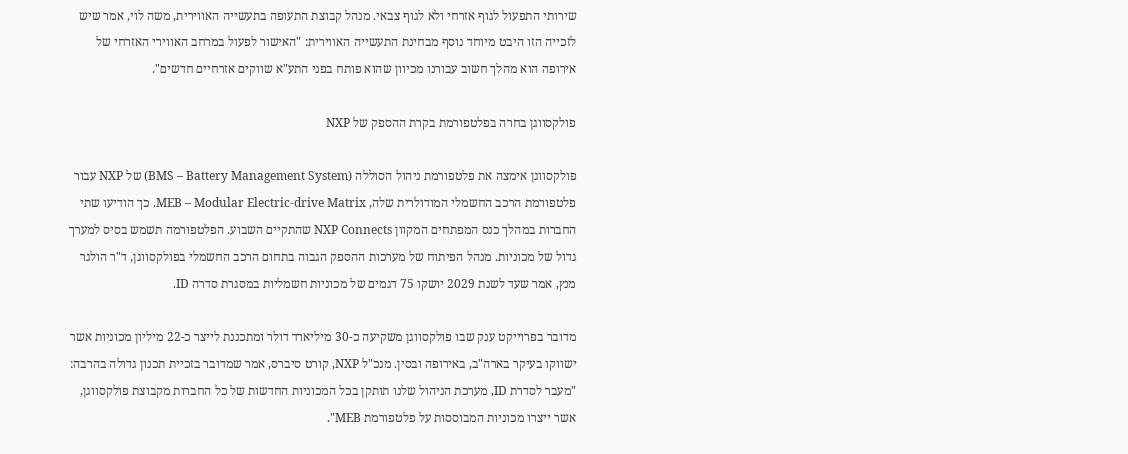שירותי התפעול לגוף אזרחי ולא לגוף צבאי. מנהל קבוצת התעופה בתעשייה האווירית, משה לוי, אמר שיש לזכייה הזו היבט מיוחד נוסף מבחינת התעשייה האווירית: "האישור לפעול במרחב האווירי האזרחי של אירופה הוא מהלך חשוב עבורנו מכיוון שהוא פותח בפני התע"א שווקים אזרחיים חדשים".

פולקסווגן בחרה בפלטפורמת בקרת ההספק של NXP

פולקסווגן אימצה את פלטפורמת ניהול הסוללה (BMS – Battery Management System) של NXP עבור פלטפורמת הרכב החשמלי המודולרית שלה, MEB – Modular Electric-drive Matrix. כך הודיעו שתי החברות במהלך כנס המפתחים המקוון NXP Connects שהתקיים השבוע. הפלטפורמה תשמש בסיס למערך גדול של מכוניות. מנהל הפיתוח של מערכות ההספק הגבוה בתחום הרכב החשמלי בפולקסווגן, ד"ר הולגר מנץ, אמר שעד לשנת 2029 יושקו 75 דגמים של מכוניות חשמליות במסגרת סדרה ID.

מדובר בפרוייקט ענק שבו פולקסווגן משקיעה כ-30 מיליארד דולר ומתכננת לייצר כ-22 מיליון מכוניות אשר ישווקו בעיקר בארה"ב, באירופה ובסין. מנכ"ל NXP, קורט סיברס, אמר שמדובר בזכיית תכנון גדולה בהרבה: "מעבר לסדרת ID, מערכת הניהול שלנו תותקן בכל המכוניות החדשות של כל החברות מקבוצת פולקסווגן, אשר ייצרו מכוניות המבוססות על פלטפורמת MEB".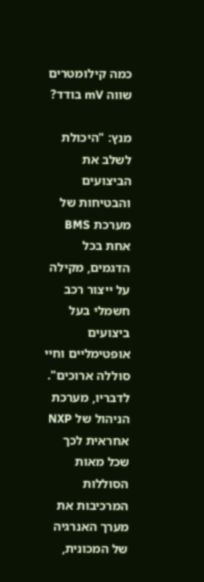כמה קילומטרים שווה mV בודד?

מנץ: "היכולת לשלב את הביצועים והבטיחות של מערכת BMS אחת בכל הדגמים, מקילה על ייצור רכב חשמלי בעל ביצועים אופטימליים וחיי סוללה ארוכים". לדבריו, מערכת הניהול של NXP אחראית לכך שכל מאות הסוללות המרכיבות את מערך האנרגיה של המכונית,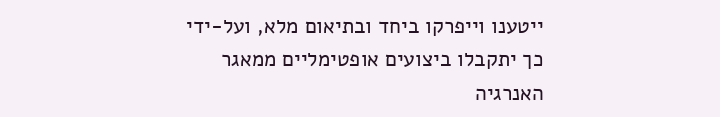ייטענו וייפרקו ביחד ובתיאום מלא, ועל-ידי כך יתקבלו ביצועים אופטימליים ממאגר האנרגיה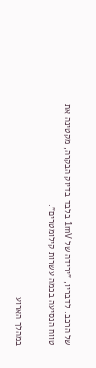של הרכב. לדבריו, "ירידה של 1mV בלבד בדיוק הבקרה, מקטינה את טווח הנסיעה בכמה עשרות קילומטרים".

במהלך הארוע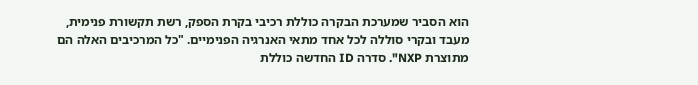הוא הסביר שמערכת הבקרה כוללת רכיבי בקרת הספק, רשת תקשורת פנימית, מעבד ובקרי סוללה לכל אחד מתאי האנרגיה הפנימיים. "כל המרכיבים האלה הם מתוצרת NXP". סדרה ID החדשה כוללת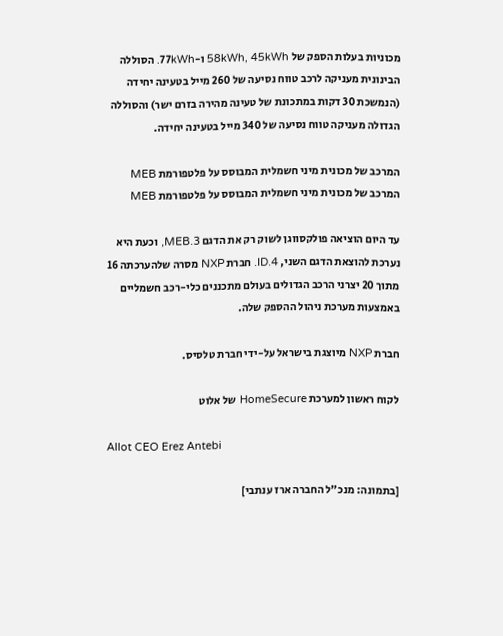מכוניות בעלות הספק של 58kWh, 45kWh ו-77kWh. הסוללה הבינונית מעניקה לרכב טווח נסיעה של 260 מייל בטעינה יחידה (הנמשכת 30 דקות במתכונת של טעינה מהירה בזרם ישר) והסוללה הגדולה מעניקה טווח נסיעה של 340 מייל בטעינה יחידה.

המרכב של מכונית מיני חשמלית המבוסס על פלטפורמת MEB
המרכב של מכונית מיני חשמלית המבוסס על פלטפורמת MEB

עד היום הוציאה פולקסווגן לשוק רק את הדגם MEB.3, וכעת היא נערכת להוצאת הדגם השני, ID.4. חברת NXP מסרה שלהערכתה 16 מתוך 20 יצרני הרכב הגדולים בעולם מתכננים כלי-רכב חשמליים באמצעות מערכת ניהול ההספק שלה.

חברת NXP מיוצגת בישראל על-ידי חברת טלסיס.

לקוח ראשון למערכת HomeSecure של אלוט

Allot CEO Erez Antebi

[בתמונה: מנכ"ל החברה ארז ענתבי]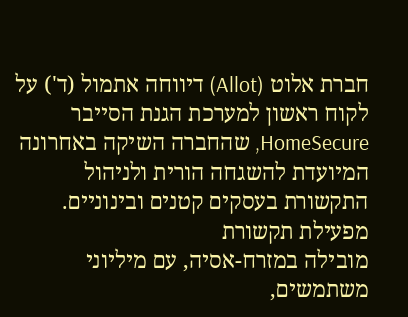חברת אלוט (Allot) דיווחה אתמול (ד') על לקוח ראשון למערכת הגנת הסייבר HomeSecure, שהחברה השיקה באחרונה המיועדת להשגחה הורית ולניהול התקשורת בעסקים קטנים ובינוניים. מפעילת תקשורת
מובילה במזרח-אסיה, עם מיליוני משתמשים,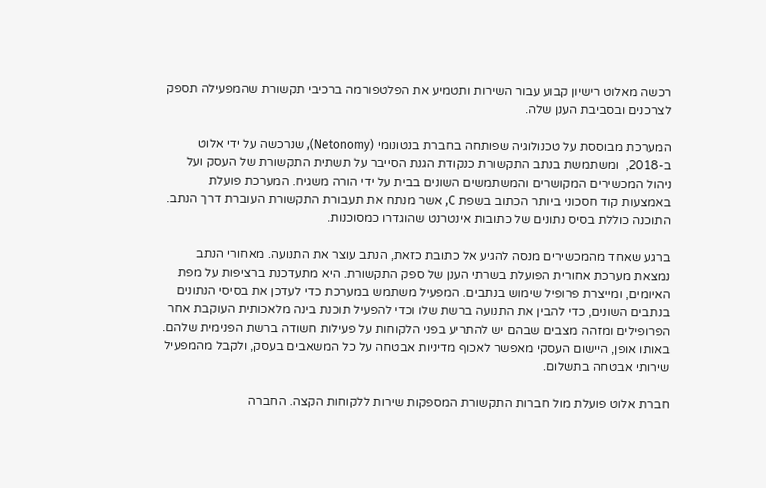רכשה מאלוט רישיון קבוע עבור השירות ותטמיע את הפלטפורמה ברכיבי תקשורת שהמפעילה תספק לצרכנים ובסביבת הענן שלה.

המערכת מבוססת על טכנולוגיה שפותחה בחברת בנטונומי (Netonomy), שנרכשה על ידי אלוט ב-2018,  ומשתמשת בנתב התקשורת כנקודת הגנת הסייבר על תשתית התקשורת של העסק ועל ניהול המכשירים המקושרים והמשתמשים השונים בבית על ידי הורה משגיח. המערכת פועלת באמצעות קוד חסכוני ביותר הכתוב בשפת C, אשר מנתח את תעבורת התקשורת העוברת דרך הנתב. התוכנה כוללת בסיס נתונים של כתובות אינטרנט שהוגדרו כמסוכנות.

ברגע שאחד מהמכשירים מנסה להגיע אל כתובת כזאת, הנתב עוצר את התנועה. מאחורי הנתב נמצאת מערכת אחורית הפועלת בשרתי הענן של ספק התקשורת. היא מתעדכנת ברציפות על מפת האיומים, ומייצרת פרופיל שימוש בנתבים. המפעיל משתמש במערכת כדי לעדכן את בסיסי הנתונים בנתבים השונים, כדי להבין את התנועה ברשת שלו וכדי להפעיל תוכנת בינה מלאכותית העוקבת אחר הפרופילים ומזהה מצבים שבהם יש להתריע בפני הלקוחות על פעילות חשודה ברשת הפנימית שלהם. באותו אופן, היישום העסקי מאפשר לאכוף מדיניות אבטחה על כל המשאבים בעסק, ולקבל מהמפעיל שירותי אבטחה בתשלום.

חברת אלוט פועלת מול חברות התקשורת המספקות שירות ללקוחות הקצה. החברה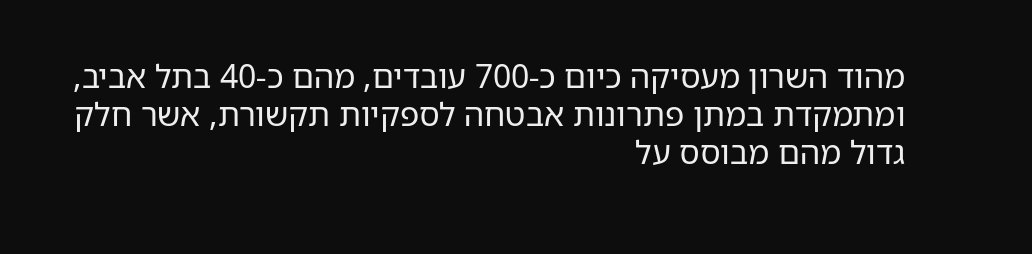מהוד השרון מעסיקה כיום כ-700 עובדים, מהם כ-40 בתל אביב, ומתמקדת במתן פתרונות אבטחה לספקיות תקשורת, אשר חלק גדול מהם מבוסס על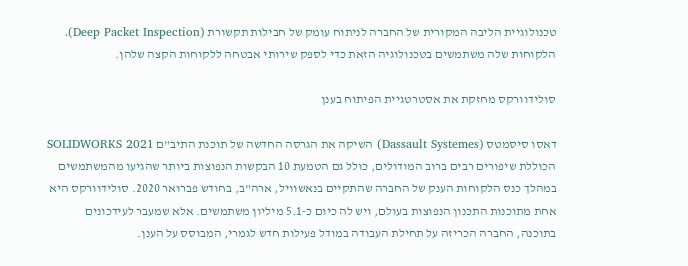טכנולוגיית הליבה המקורית של החברה לניתוח עומק של חבילות תקשורת (Deep Packet Inspection). הלקוחות שלה משתמשים בטכנולוגיה הזאת כדי לספק שירותי אבטחה ללקוחות הקצה שלהן.

סולידוורקס מחזקת את אסטרטגיית הפיתוח בענן

דאסו סיסמטס (Dassault Systemes) השיקה את הגרסה החדשה של תוכנת התיב"ם SOLIDWORKS 2021 הכוללת שיפורים רבים ברוב המודולים, כולל גם הטמעת 10 הבקשות הנפוצות ביותר שהגיעו מהמשתמשים במהלך כנס הלקוחות הענק של החברה שהתקיים בנאשוויל, ארה"ב, בחודש פברואר 2020. סולידוורקס היא אחת מתוכנות התכנון הנפוצות בעולם, ויש לה כיום כ-5.1 מיליון משתמשים. אלא שמעבר לעידכונים בתוכנה, החברה הכריזה על תחילת העבודה במודל פעילות חדש לגמרי, המבוסס על הענן.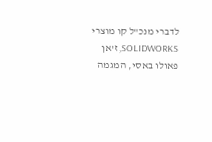לדברי מנכ"ל קו מוצרי SOLIDWORKS, ז'אן פאולו באסי, המגמה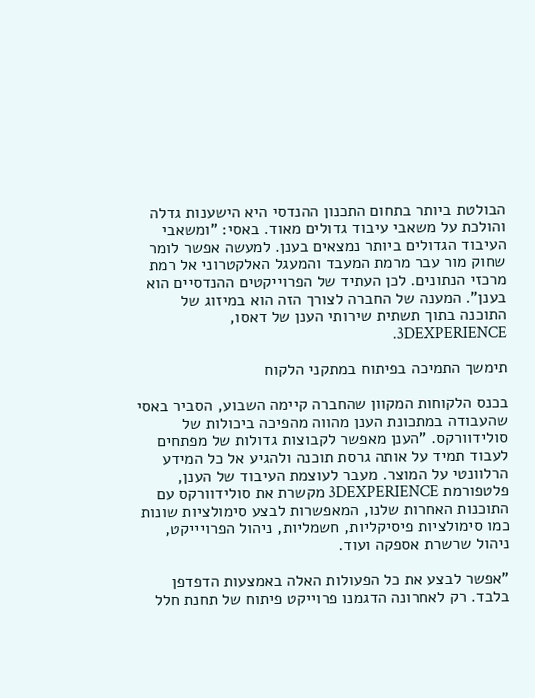הבולטת ביותר בתחום התכנון ההנדסי היא הישענות גדלה והולכת על משאבי עיבוד גדולים מאוד. באסי: "ומשאבי העיבוד הגדולים ביותר נמצאים בענן. למעשה אפשר לומר שחוק מור עבר מרמת המעבד והמעגל האלקטרוני אל רמת מרכזי הנתונים. לכן העתיד של הפרוייקטים ההנדסיים הוא בענן". המענה של החברה לצורך הזה הוא במיזוג של התוכנה בתוך תשתית שירותי הענן של דאסו, 3DEXPERIENCE.

תימשך התמיכה בפיתוח במתקני הלקוח

בכנס הלקוחות המקוון שהחברה קיימה השבוע, הסביר באסי שהעבודה במתכונת הענן מהווה מהפיכה ביכולות של סולידוורקס. "הענן מאפשר לקבוצות גדולות של מפתחים לעבוד תמיד על אותה גרסת תוכנה ולהגיע אל כל המידע הרלוונטי על המוצר. מעבר לעוצמת העיבוד של הענן, פלטפורמת 3DEXPERIENCE מקשרת את סולידוורקס עם התוכנות האחרות שלנו, המאפשרות לבצע סימולציות שונות כמו סימולציות פיסיקליות, חשמליות, ניהול הפרויייקט, ניהול שרשרת אספקה ועוד.

"אפשר לבצע את כל הפעולות האלה באמצעות הדפדפן בלבד. רק לאחרונה הדגמנו פרוייקט פיתוח של תחנת חלל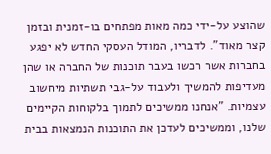שהוצע על-ידי כמה מאות מפתחים בו-זמנית ובזמן קצר מאוד". לדבריו, המודל העסקי החדש לא יפגע בחברות אשר רכשו בעבר תוכנות של החברה או שהן מעדיפות להמשיך ולעבוד על-גבי תשתיות מיחשוב עצמיות. "אנחנו ממשיכים לתמוך בלקוחות הקיימים שלנו, וממשיכים לעדכן את התוכנות הנמצאות בבית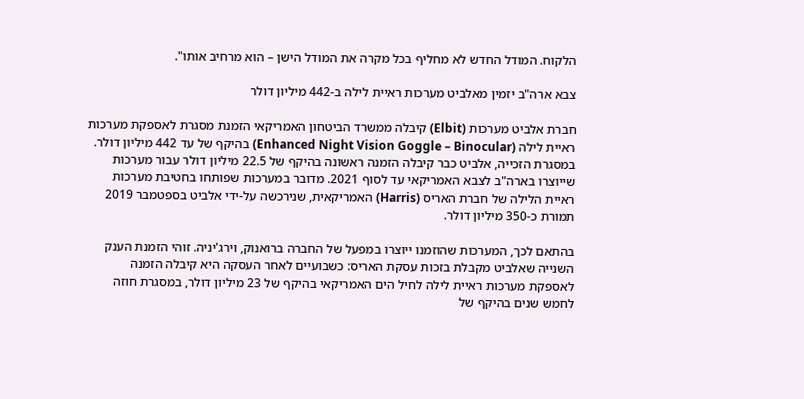הלקוח. המודל החדש לא מחליף בכל מקרה את המודל הישן – הוא מרחיב אותו".

צבא ארה"ב יזמין מאלביט מערכות ראיית לילה ב-442 מיליון דולר

חברת אלביט מערכות (Elbit) קיבלה ממשרד הביטחון האמריקאי הזמנת מסגרת לאספקת מערכות ראיית לילה (Enhanced Night Vision Goggle – Binocular) בהיקף של עד 442 מיליון דולר. במסגרת הזכייה, אלביט כבר קיבלה הזמנה ראשונה בהיקף של 22.5 מיליון דולר עבור מערכות שייוצרו בארה"ב לצבא האמריקאי עד לסוף 2021. מדובר במערכות שפותחו בחטיבת מערכות ראיית הלילה של חברת האריס (Harris) האמריקאית, שנירכשה על-ידי אלביט בספטמבר 2019 תמורת כ-350 מיליון דולר.

בהתאם לכך, המערכות שהוזמנו ייוצרו במפעל של החברה ברואנוק, וירג'יניה. זוהי הזמנת הענק השנייה שאלביט מקבלת בזכות עסקת האריס: כשבועיים לאחר העסקה היא קיבלה הזמנה לאספקת מערכות ראיית לילה לחיל הים האמריקאי בהיקף של 23 מיליון דולר, במסגרת חוזה לחמש שנים בהיקף של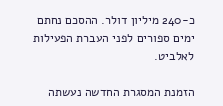כ-240 מיליון דולר. ההסכם נחתם ימים ספורים לפני העברת הפעילות לאלביט.

הזמנת המסגרת החדשה נעשתה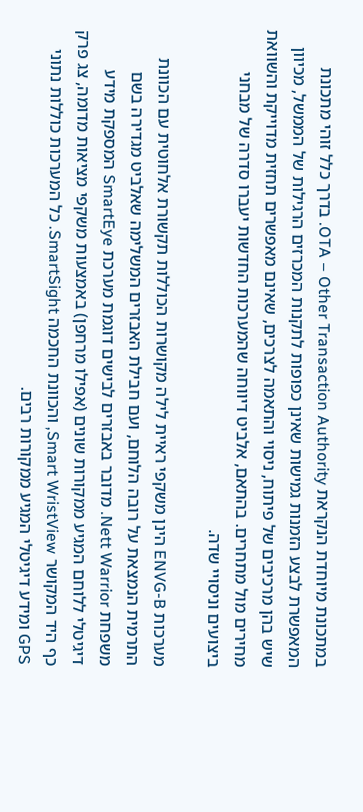במתכונת מיוחדת הנקראת OTA – Other Transaction Authority. בדרך כלל זוהי מתכונת המאפשרת לבצע הזמנות גמישות שאינן כפופות לתקנות המכרזים הרגילות של הממשל, מכיוון שיש בהן מרכיבים של פיתוח, ניסוי והתאמה לצרכים, שאינם מאפשרים תחזית מדוייקת והשוואת מחירים מול מתחרים. בהתאם, אלביט דיווחה שהמערכות החדשות יעברו סדרה של מבחני ביצועים וניסויי שדה.

מערכות ENVG-B הינן משקפי ראיית לילה מקושרות הכוללות תקשורת אלחוטית עם הכוונת התרמית הנמצאת על רובה הלוחם, ועם חבילת האבזרים המשלימה שאלביט מגדירה בשם משפחת Nett Warrior. מדובר באבזרים לבישים דוגמת מערכת SmartEye המספקת מידע דיגיטלי ללוחם המגיע ממקורות שונים (אפילו מרחפן) באמצעות משקפי מציאות מדומה, צג פרק כף היד המקושר Smart WristView, והכוונת החכמה SmartSight. כל המערכות כוללות נתוני GPS ומידע דיגיטלי המגיע ממקורות רבים.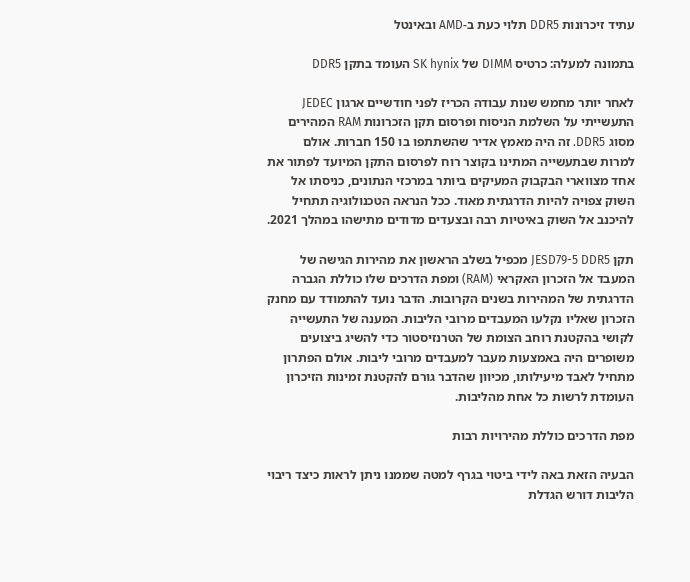עתיד זיכרונות DDR5 תלוי כעת ב-AMD ובאינטל

בתמונה למעלה: כרטיס DIMM של SK hynix העומד בתקן DDR5

לאחר יותר מחמש שנות עבודה הכריז לפני חודשיים ארגון JEDEC התעשייתי על השלמת הניסוח ופרסום תקן הזכרונות RAM המהירים מסוג DDR5. זה היה מאמץ אדיר שהשתתפו בו 150 חברות. אולם למרות שבתעשייה המתינו בקוצר רוח לפרסום התקן המיועד לפתור את אחד מצווארי הבקבוק המעיקים ביותר במרכזי הנתונים, כניסתו אל השוק צפויה להיות הדרגתית מאוד. ככל הנראה הטכנולוגיה תתחיל להיכנב אל השוק באיטיות רבה ובצעדים מדודים מתישהו במהלך 2021.

תקן JESD79-5 DDR5 מכפיל בשלב הראשון את מהירות הגישה של המעבד אל הזכרון האקראי (RAM) ומפת הדרכים שלו כוללת הגברה הדרגתית של המהירות בשנים הקרובות. הדבר נועד להתמודד עם מחנק הזכרון שאליו נקלעו המעבדים מרובי הליבות. המענה של התעשייה לקושי בהקטנת רוחב הצומת של הטרנזיסטור כדי להשיג ביצועים משופרים היה באמצעות מעבר למעבדים מרובי ליבות. אולם הפתרון מתחיל לאבד מיעילותו, מכיוון שהדבר גורם להקטנת זמינות הזיכרון העומדת לרשות כל אחת מהליבות.

מפת הדרכים כוללת מהירויות רבות

הבעיה הזאת באה לידי ביטוי בגרף למטה שממנו ניתן לראות כיצד ריבוי הליבות דורש הגדלת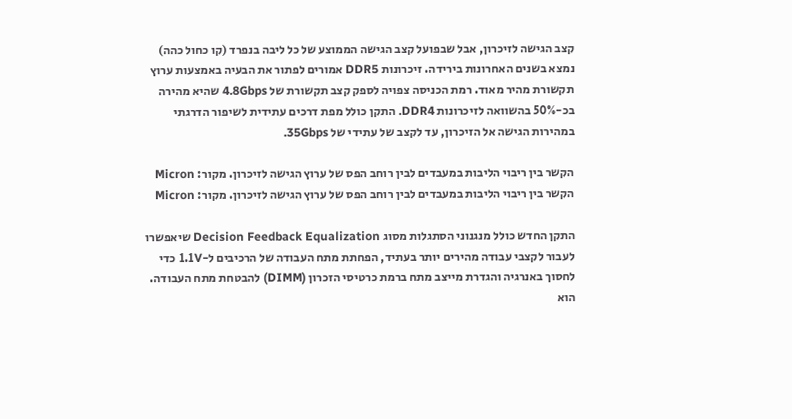קצב הגישה לזיכרון, אבל שבפועל קצב הגישה הממוצע של כל ליבה בנפרד (קו כחול כהה) נמצא בשנים האחרונות בירידה. זיכרונות DDR5 אמורים לפתור את הבעיה באמצעות ערוץ תקשורת מהיר מאוד. רמת הכניסה צפויה לספק קצב תקשורת של 4.8Gbps שהיא מהירה בכ-50% בהשוואה לזיכרונות DDR4. התקן כולל מפת דרכים עתידית לשיפור הדרגתי במהירות הגישה אל הזיכרון, עד לקצב של עתידי של 35Gbps.

הקשר בין ריבוי הליבות במעבדים לבין רוחב הפס של ערוץ הגישה לזיכרון. מקור: Micron
הקשר בין ריבוי הליבות במעבדים לבין רוחב הפס של ערוץ הגישה לזיכרון. מקור: Micron

התקן החדש כולל מנגנוני הסתגלות מסוג Decision Feedback Equalization שיאפשרו לעבור לקצבי עבודה מהירים יותר בעתיד, הפחתת מתח העבודה של הרכיבים ל-1.1V כדי לחסוך באנרגיה והגדרת מייצב מתח ברמת כרטיסי הזכרון (DIMM) להבטחת מתח העבודה. הוא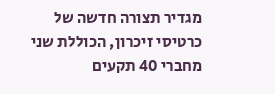מגדיר תצורה חדשה של כרטיסי זיכרון, הכוללת שני מחברי 40 תקעים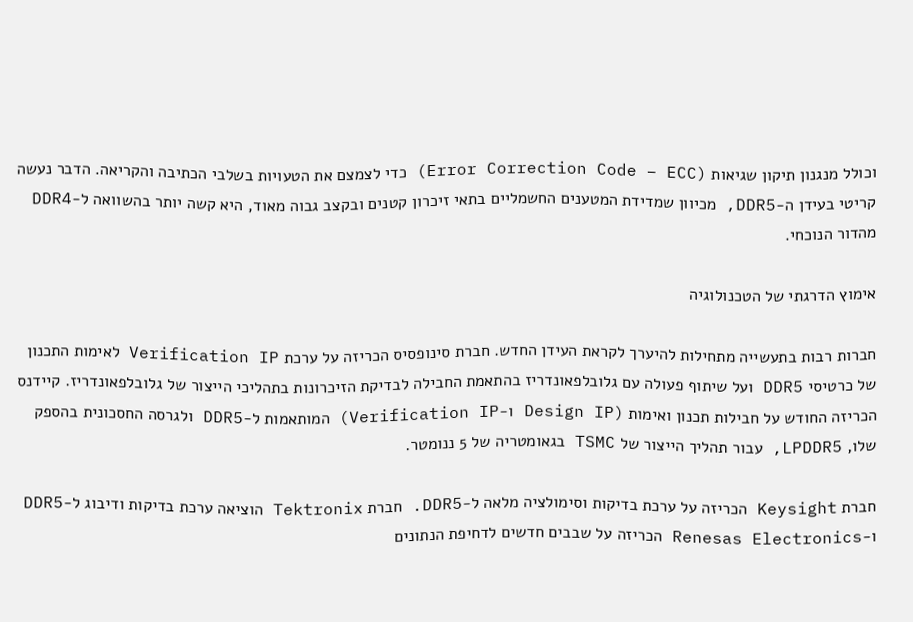וכולל מנגנון תיקון שגיאות (Error Correction Code – ECC) כדי לצמצם את הטעויות בשלבי הכתיבה והקריאה. הדבר נעשה קריטי בעידן ה-DDR5, מכיוון שמדידת המטענים החשמליים בתאי זיכרון קטנים ובקצב גבוה מאוד, היא קשה יותר בהשוואה ל-DDR4 מהדור הנוכחי.

אימוץ הדרגתי של הטכנולוגיה

חברות רבות בתעשייה מתחילות להיערך לקראת העידן החדש. חברת סינופסיס הכריזה על ערכת Verification IP לאימות התכנון של כרטיסי DDR5 ועל שיתוף פעולה עם גלובלפאונדריז בהתאמת החבילה לבדיקת הזיכרונות בתהליכי הייצור של גלובלפאונדריז. קיידנס הכריזה החודש על חבילות תכנון ואימות (Design IP ו-Verification IP) המותאמות ל-DDR5 ולגרסה החסכונית בהספק שלו, LPDDR5, עבור תהליך הייצור של TSMC בגאומטריה של 5 ננומטר.

חברת Keysight הכריזה על ערכת בדיקות וסימולציה מלאה ל-DDR5. חברת Tektronix הוציאה ערכת בדיקות ודיבוג ל-DDR5 ו-Renesas Electronics הכריזה על שבבים חדשים לדחיפת הנתונים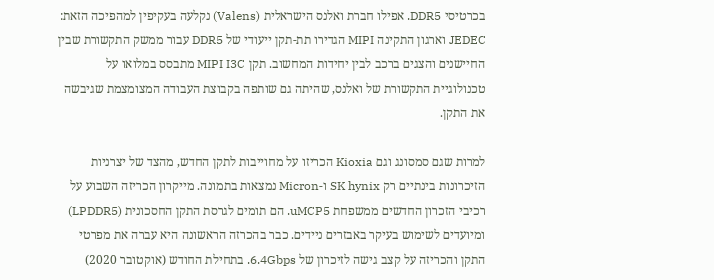בכרטיסי DDR5. אפילו חברת ואלנס הישראלית (Valens) נקלעה בעקיפין למהפיכה הזאת: JEDEC וארגון התקינה MIPI הגדירו תת-תקן ייעודי של DDR5 עבור ממשק התקשורת שבין החיישנים והצגים ברכב לבין יחידות המחשוב. תקן MIPI I3C מתבסס במלואו על טכנולוגיית התקשורת של ואלנס, שהיתה גם שותפה בקבוצת העבודה המצומצמת שגיבשה את התקן.

למרות שגם סמסונג וגם Kioxia הכריזו על מחוייבות לתקן החדש, מהצד של יצרניות הזיכרונות בינתיים רק SK hynix ו-Micron נמצאות בתמונה. מייקרון הכריזה השבוע על רכיבי הזכרון החדשים ממשפחת uMCP5. הם תומים לגרסת התקן החסכונית (LPDDR5) ומיועדים לשימוש בעיקר באבזרים ניידים. כבר בהכרזה הראשונה היא עברה את מפרטי התקן והכריזה על קצב גישה לזיכרון של 6.4Gbps. בתחילת החודש (אוקטובר 2020)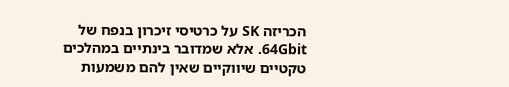הכריזה SK על כרטיסי זיכרון בנפח של 64Gbit. אלא שמדובר בינתיים במהלכים טקטיים שיווקיים שאין להם משמעות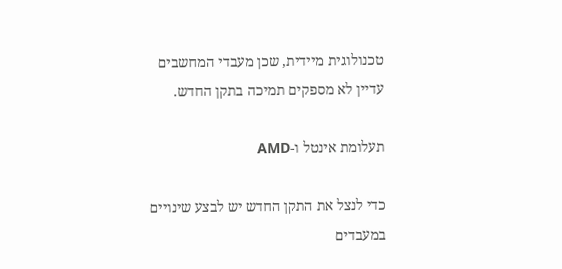טכנולוגית מיידית, שכן מעבדי המחשבים עדיין לא מספקים תמיכה בתקן החדש.

תעלומת אינטל ו-AMD

כדי לנצל את התקן החדש יש לבצע שינויים במעבדים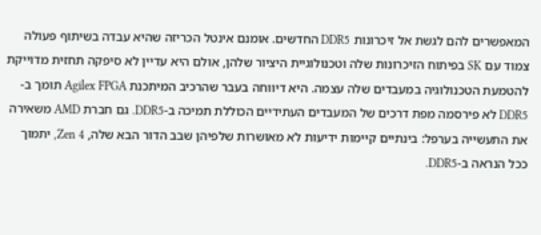המאפשרים להם לגשת אל זיכרונות DDR5 החדשים. אומנם אינטל הכריזה שהיא עבדה בשיתוף פעולה צמוד עם SK בפיתוח הזיכרונות שלה וטכנולוגיית היציור שלהן, אולם היא עדיין לא סיפקה תחזית מדוייקת להטמעת הטכנולוגיה במעבדים שלה עצמה. היא דיווחה בעבר שהרכיב המיתכנת Agilex FPGA תומך ב-DDR5 לא פירסמה מפת דרכים של המעבדים העתידיים הכוללת תמיכה ב-DDR5. גם חברת AMD משאירה את התעשייה בערפל: בינתיים קיימות ידיעות לא מאושרות שלפיהן שבב הדור הבא שלה, Zen 4, יתמוך ככל הנראה ב-DDR5.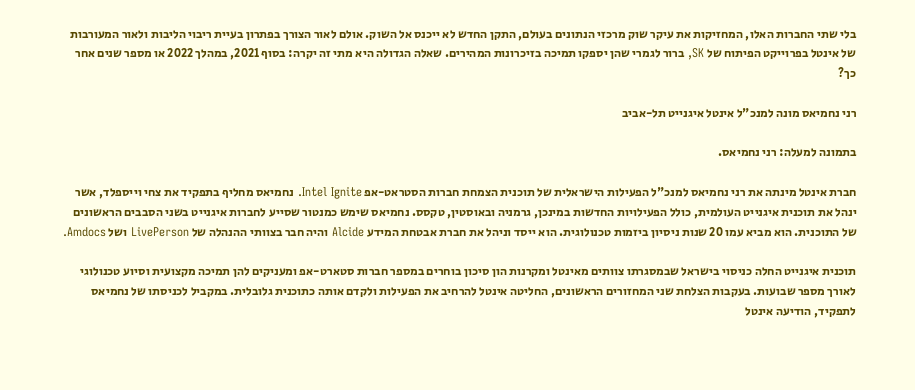בלי שתי החברות האלו, המחזיקות את עיקר שוק מרכזי הנתונים בעולם, התקן החדש לא ייכנס אל השוק. אולם לאור הצורך בפתרון בעיית ריבוי הליבות ולאור המעורבות של אינטל בפרוייקט הפיתוח של SK, ברור לגמרי שהן יספקו תמיכה בזיכרונות המהירים. שאלה הגדולה היא מתי זה יקרה: בסוף 2021, במהלך 2022 או מספר שנים אחר כך?

רני נחמיאס מונה למנכ"ל אינטל איגנייט תל-אביב

בתמונה למעלה: רני נחמיאס.

חברת אינטל מינתה את רני נחמיאס למנכ"ל הפעילות הישראלית של תוכנית הצמחת חברות הסטראט-אפ Intel Ignite. נחמיאס מחליף בתפקיד את צחי וייספלד, אשר ינהל את תוכנית איגנייט העולמית, כולל הפעילויות החדשות במינכן, גרמניה ובאוסטין, טקסס. נחמיאס שימש כמנטור שסייע לחברות איגנייט בשני הסבבים הראשונים של התוכנית. הוא מביא עמו 20 שנות ניסיון ביזמות טכנולוגית. הוא ייסד וניהל את חברת אבטחת המידע Alcide והיה חבר בצוותי ההנהלה של LivePerson ושל Amdocs.

תוכנית איגנייט החלה כניסוי בישראל שבמסגרתו צוותים מאינטל ומקרנות הון סיכון בוחרים במספר חברות סטארט-אפ ומעניקים להן תמיכה מקצועית וסיוע טכנולוגי לאורך מספר שבועות. בעקבות הצלחת שני המחזורים הראשונים, החליטה אינטל להרחיב את הפעילות ולקדם אותה כתוכנית גלובלית. במקביל לכניסתו של נחמיאס לתפקיד, הודיעה אינטל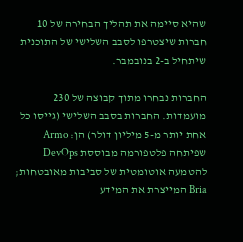שהיא סיימה את תהליך הבחירה של 10 חברות שיצטרפו לסבב השלישי של התוכנית שיתחיל ב-2 בנובמבר.

החברות נבחרו מתוך קבוצה של 230 מועמדות. החברות בסבב השלישי (גייסו כל אחת יותר מ-5 מיליון דולר) הן: Armo שפיתחה פלטפורמה מבוססת DevOps להטמעה אוטומטית של סביבות מאובטחות; Bria המייצרת את המידע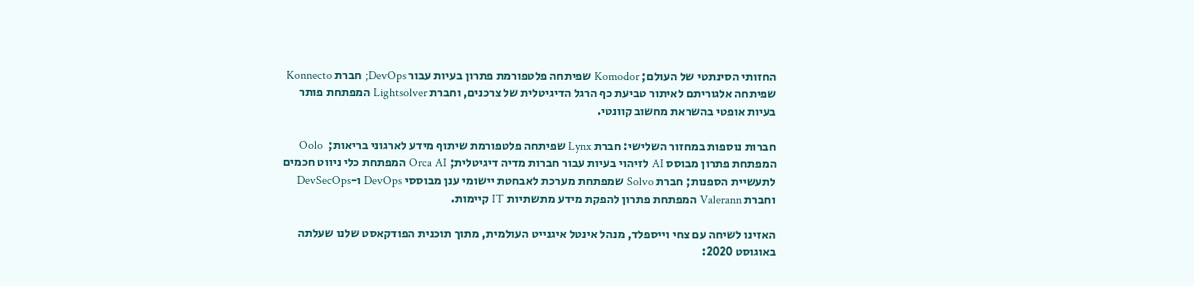החזותי הסינתטי של העולם; Komodor שפיתחה פלטפורמת פתרון בעיות עבור DevOps; חברת Konnecto שפיתחה אלגוריתם לאיתור טביעת כף הרגל הדיגיטלית של צרכנים, וחברת Lightsolver המפתחת פותר בעיות אופטי בהשראת מחשוב קוונטי.

חברות נוספות במחזור השלישי: חברת Lynx שפיתחה פלטפורמת שיתוף מידע לארגוני בריאות;  Oolo המפתחת פתרון מבוסס AI לזיהוי בעיות עבור חברות מדיה דיגיטלית; Orca AI המפתחת כלי ניווט חכמים לתעשיית הספנות; חברת Solvo שמפתחת מערכת לאבחטת יישומי ענן מבוססי DevOps ו-DevSecOps וחברת Valerann המפתחת פתרון להפקת מידע מתשתיות IT קיימות.

האזינו לשיחה עם צחי וייספלד, מנהל אינטל איגנייט העולמית, מתוך תוכנית הפודקאסט שלנו שעלתה באוגוסט 2020: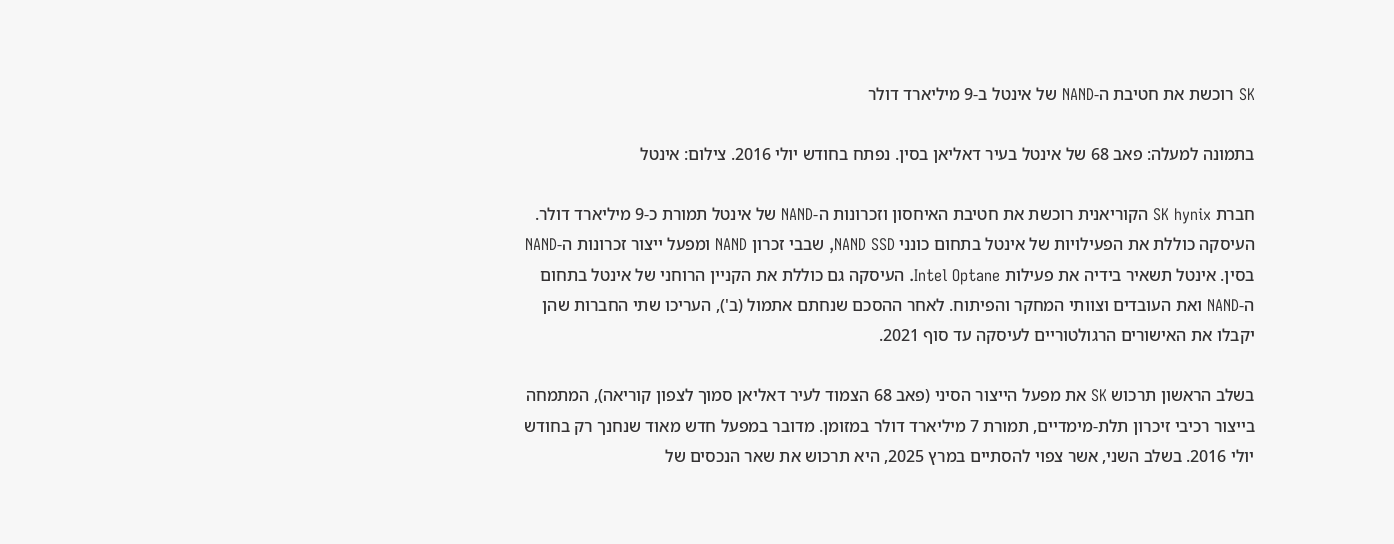SK רוכשת את חטיבת ה-NAND של אינטל ב-9 מיליארד דולר

בתמונה למעלה: פאב 68 של אינטל בעיר דאליאן בסין. נפתח בחודש יולי 2016. צילום: אינטל

חברת SK hynix הקוריאנית רוכשת את חטיבת האיחסון וזכרונות ה-NAND של אינטל תמורת כ-9 מיליארד דולר. העיסקה כוללת את הפעילויות של אינטל בתחום כונני NAND SSD, שבבי זכרון NAND ומפעל ייצור זכרונות ה-NAND בסין. אינטל תשאיר בידיה את פעילות Intel Optane. העיסקה גם כוללת את הקניין הרוחני של אינטל בתחום ה-NAND ואת העובדים וצוותי המחקר והפיתוח. לאחר ההסכם שנחתם אתמול (ב'), העריכו שתי החברות שהן יקבלו את האישורים הרגולטוריים לעיסקה עד סוף 2021.

בשלב הראשון תרכוש SK את מפעל הייצור הסיני (פאב 68 הצמוד לעיר דאליאן סמוך לצפון קוריאה), המתמחה בייצור רכיבי זיכרון תלת-מימדיים, תמורת 7 מיליארד דולר במזומן. מדובר במפעל חדש מאוד שנחנך רק בחודש יולי 2016. בשלב השני, אשר צפוי להסתיים במרץ 2025, היא תרכוש את שאר הנכסים של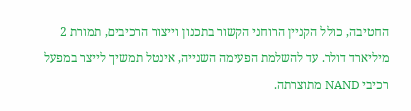החטיבה, כולל הקניין הרוחני הקשור בתכנון וייצור הרכיבים, תמורת 2 מיליארד דולר. עד להשלמת הפעימה השנייה, אינטל תמשיך לייצר במפעל רכיבי NAND מתוצרתה.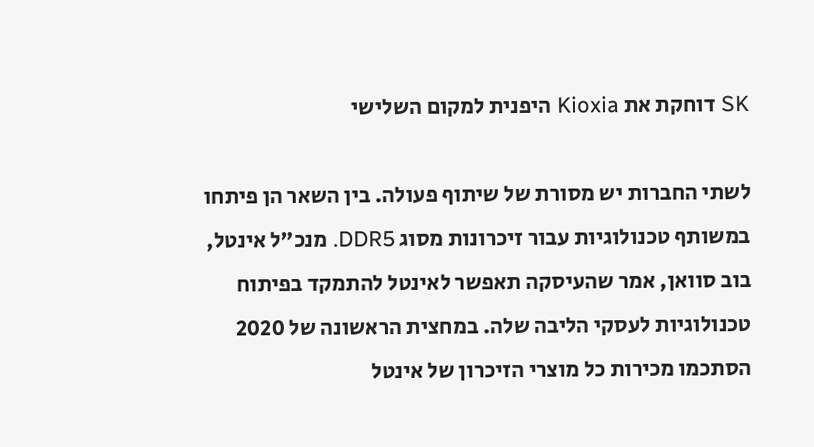SK דוחקת את Kioxia היפנית למקום השלישי

לשתי החברות יש מסורת של שיתוף פעולה. בין השאר הן פיתחו במשותף טכנולוגיות עבור זיכרונות מסוג DDR5. מנכ"ל אינטל, בוב סוואן, אמר שהעיסקה תאפשר לאינטל להתמקד בפיתוח טכנולוגיות לעסקי הליבה שלה. במחצית הראשונה של 2020 הסתכמו מכירות כל מוצרי הזיכרון של אינטל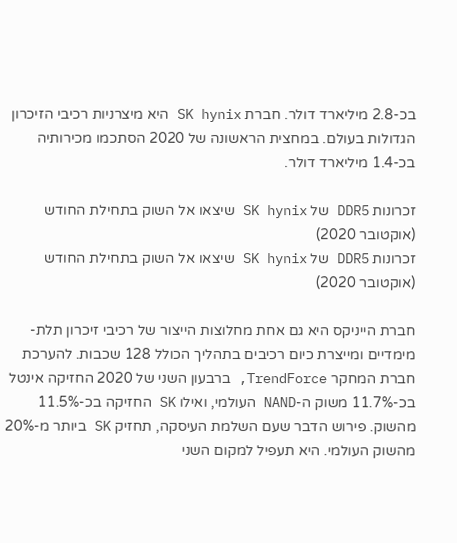בכ-2.8 מיליארד דולר. חברת SK hynix היא מיצרניות רכיבי הזיכרון הגדולות בעולם. במחצית הראשונה של 2020 הסתכמו מכירותיה בכ-1.4 מיליארד דולר.

זכרונות DDR5 של SK hynix שיצאו אל השוק בתחילת החודש (אוקטובר 2020)
זכרונות DDR5 של SK hynix שיצאו אל השוק בתחילת החודש (אוקטובר 2020)

חברת הייניקס היא גם אחת מחלוצות הייצור של רכיבי זיכרון תלת-מימדיים ומייצרת כיום רכיבים בתהליך הכולל 128 שכבות. להערכת חברת המחקר TrendForce, ברבעון השני של 2020 החזיקה אינטל בכ-11.7% משוק ה-NAND העולמי, ואילו SK החזיקה בכ-11.5% מהשוק. פירוש הדבר שעם השלמת העיסקה, תחזיק SK ביותר מ-20% מהשוק העולמי. היא תעפיל למקום השני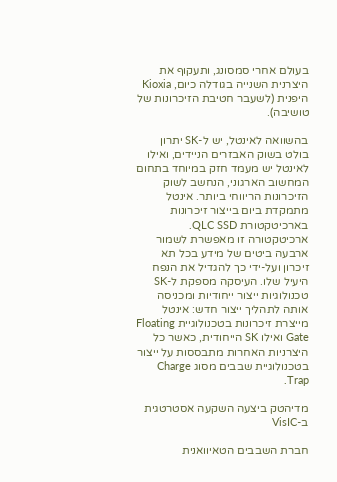בעולם אחרי סמסונג, ותעקוף את היצרנית השנייה בגודלה כיום, Kioxia היפנית (לשעבר חטיבת הזיכרונות של טושיבה).

בהשוואה לאינטל, יש ל-SK יתרון בולט בשוק האבזרים הניידים, ואילו לאינטל יש מעמד חזק במיוחד בתחום המחשוב הארגוני, הנחשב לשוק הזיכרונות הריווחי ביותר. אינטל מתמקדת ביום בייצור זיכרונות בארכיטקטורת QLC SSD. ארכיטקטורה זו מאפשרת לשמור ארבעה ביטים של מידע בכל תא זיכרון ועל-ידי כך להגדיל את הנפח היעיל שלו. העיסקה מספקת ל-SK טכנולוגיות ייצור ייחודיות ומכניסה אותה לתהליך ייצור חדש: אינטל מייצרת זיכרונות בטכנולוגיית Floating Gate ואילו SK הייחודית, כאשר כל היצרניות האחרות מתבססות על ייצור בטכנולוגיית שבבים מסוג Charge Trap.

מדיהטק ביצעה השקעה אסטרטגית ב-VisIC

חברת השבבים הטאיוואנית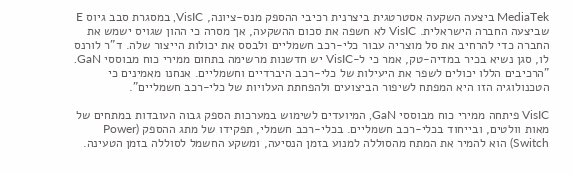MediaTek ביצעה השקעה אסטרטגית ביצרנית רכיבי ההספק מנס-ציונה, VisIC, במסגרת סבב גיוס E שביצעה החברה הישראלית. VisIC לא חשפה את סכום ההשקעה, אך מסרה כי ההון שגויס ישמש את החברה כדי להרחיב את סל מוצריה עבור כלי-רכב חשמליים ולבסס את יכולות הייצור שלה. ד"ר לורנס לו, סגן נשיא בכיר במדיה-טק, אמר כי ל-VisIC יש חדשנות מרשימה בתחום ממירי כוח מבוססי GaN. "הרכיבים הללו יכולים לשפר את היעילות של כלי-רכב היברדיים וחשמליים. אנחנו מאמינים כי הטכנולוגיה הזו היא המפתח לשיפור הביצועים ולהפחתת העלויות של כלי-רכב חשמליים".

VisIC פיתחה ממירי כוח מבוססי GaN, המיועדים לשימוש במערכות הספק גבוה העובדות במתחים של מאות וולטים, ובייחוד בכלי-רכב חשמליים. בכלי-רכב חשמלי, תפקידו של מתג ההספק (Power Switch) הוא להמיר את המתח מהסוללה למנוע בזמן הנסיעה, ומשקע החשמל לסוללה בזמן הטעינה.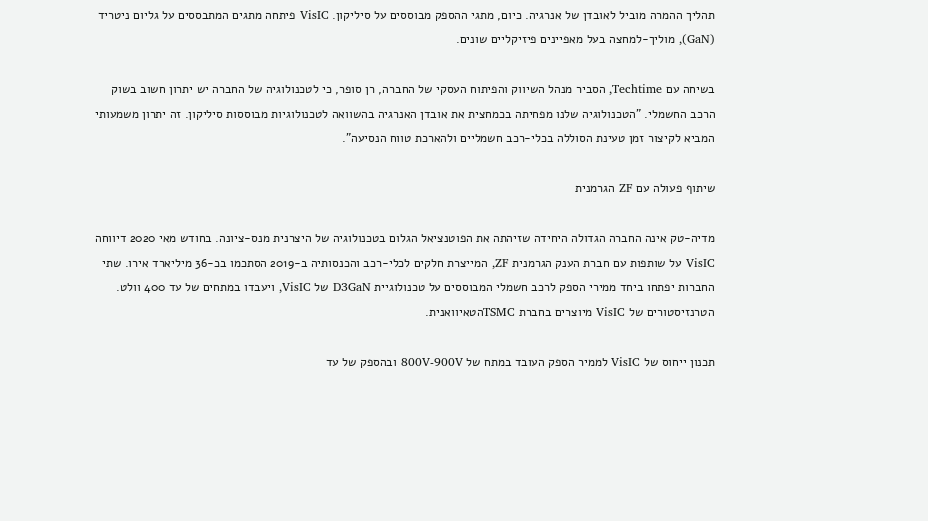תהליך ההמרה מוביל לאובדן של אנרגיה. כיום, מתגי ההספק מבוססים על סיליקון. VisIC פיתחה מתגים המתבססים על גליום ניטריד (GaN), מוליך-למחצה בעל מאפיינים פיזיקליים שונים.

בשיחה עם Techtime, הסביר מנהל השיווק והפיתוח העסקי של החברה, רן סופר, כי לטכנולוגיה של החברה יש יתרון חשוב בשוק הרכב החשמלי. "הטכנולוגיה שלנו מפחיתה בכמחצית את אובדן האנרגיה בהשוואה לטכנולוגיות מבוססות סיליקון. זה יתרון משמעותי המביא לקיצור זמן טעינת הסוללה בכלי-רכב חשמליים ולהארכת טווח הנסיעה".

שיתוף פעולה עם ZF הגרמנית

מדיה-טק אינה החברה הגדולה היחידה שזיהתה את הפוטנציאל הגלום בטכנולוגיה של היצרנית מנס-ציונה. בחודש מאי 2020 דיווחה VisIC על שותפות עם חברת הענק הגרמנית ZF, המייצרת חלקים לכלי-רכב והכנסותיה ב-2019 הסתכמו בכ-36 מיליארד אירו. שתי החברות יפתחו ביחד ממירי הספק לרכב חשמלי המבוססים על טכנולוגיית D3GaN של VisIC, ויעבדו במתחים של עד 400 וולט. הטרנזיסטורים של VisIC מיוצרים בחברת TSMCהטאיוואנית.

תכנון ייחוס של VisIC לממיר הספק העובד במתח של 800V-900V ובהספק של עד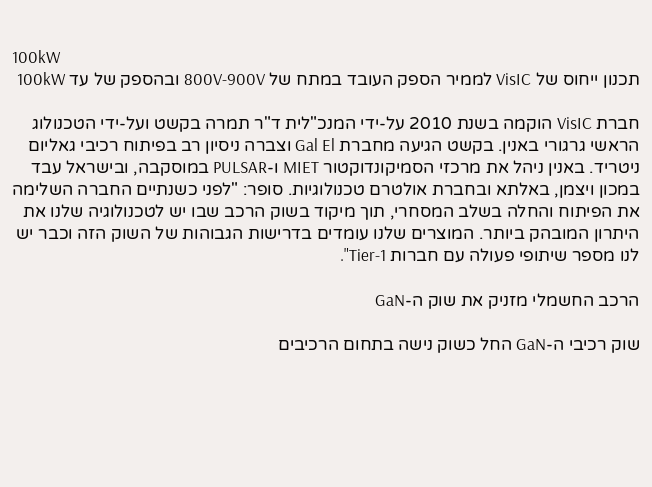100kW
תכנון ייחוס של VisIC לממיר הספק העובד במתח של 800V-900V ובהספק של עד 100kW

חברת VisIC הוקמה בשנת 2010 על-ידי המנכ"לית ד"ר תמרה בקשט ועל-ידי הטכנולוג הראשי גרגורי באנין. בקשט הגיעה מחברת Gal El וצברה ניסיון רב בפיתוח רכיבי גאליום ניטריד. באנין ניהל את מרכזי הסמיקונדוקטור MIET ו-PULSAR במוסקבה, ובישראל עבד במכון ויצמן, באלתא ובחברת אולטרם טכנולוגיות. סופר: "לפני כשנתיים החברה השלימה את הפיתוח והחלה בשלב המסחרי, תוך מיקוד בשוק הרכב שבו יש לטכנולוגיה שלנו את היתרון המובהק ביותר. המוצרים שלנו עומדים בדרישות הגבוהות של השוק הזה וכבר יש לנו מספר שיתופי פעולה עם חברות Tier-1".

הרכב החשמלי מזניק את שוק ה-GaN

שוק רכיבי ה-GaN החל כשוק נישה בתחום הרכיבים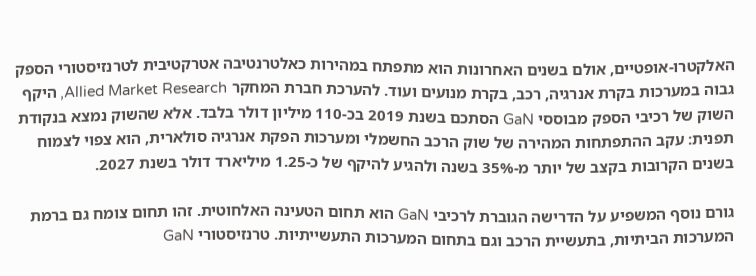האלקטרו-אופטיים, אולם בשנים האחרונות הוא מתפתח במהירות כאלטרנטיבה אטרקטיבית לטרנזיסטורי הספק גבוה במערכות בקרת אנרגיה, רכב, בקרת מנועים ועוד. להערכת חברת המחקר Allied Market Research, היקף השוק של רכיבי הספק מבוססי GaN הסתכם בשנת 2019 בכ-110 מיליון דולר בלבד. אלא שהשוק נמצא בנקודת תפנית: עקב ההתפתחות המהירה של שוק הרכב החשמלי ומערכות הפקת אנרגיה סולארית, הוא צפוי לצמוח בשנים הקרובות בקצב של יותר מ-35% בשנה ולהגיע להיקף של כ-1.25 מיליארד דולר בשנת 2027.

גורם נוסף המשפיע על הדרישה הגוברת לרכיבי GaN הוא תחום הטעינה האלחוטית. זהו תחום צומח גם ברמת המערכות הביתיות, בתעשיית הרכב וגם בתחום המערכות התעשייתיות. טרנזיסטורי GaN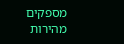מספקים מהירות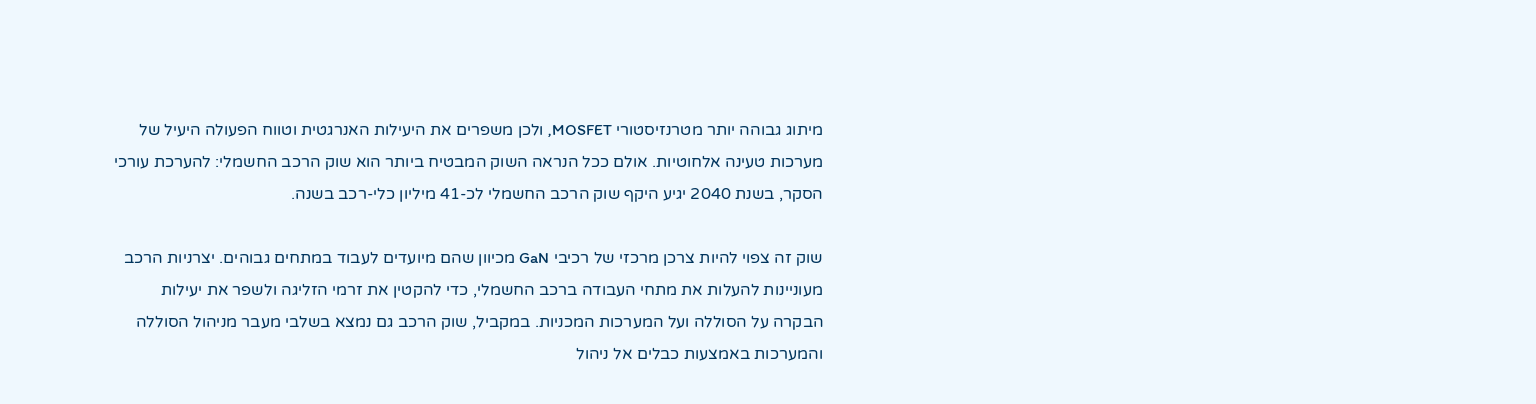מיתוג גבוהה יותר מטרנזיסטורי MOSFET, ולכן משפרים את היעילות האנרגטית וטווח הפעולה היעיל של מערכות טעינה אלחוטיות. אולם ככל הנראה השוק המבטיח ביותר הוא שוק הרכב החשמלי: להערכת עורכי הסקר, בשנת 2040 יגיע היקף שוק הרכב החשמלי לכ-41 מיליון כלי-רכב בשנה.

שוק זה צפוי להיות צרכן מרכזי של רכיבי GaN מכיוון שהם מיועדים לעבוד במתחים גבוהים. יצרניות הרכב מעוניינות להעלות את מתחי העבודה ברכב החשמלי, כדי להקטין את זרמי הזליגה ולשפר את יעילות הבקרה על הסוללה ועל המערכות המכניות. במקביל, שוק הרכב גם נמצא בשלבי מעבר מניהול הסוללה והמערכות באמצעות כבלים אל ניהול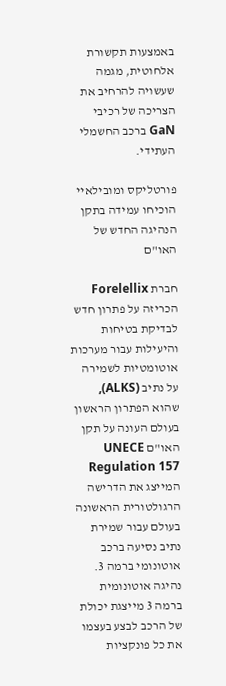באמצעות תקשורת אלחוטית, מגמה שעשויה להרחיב את הצריכה של רכיבי GaN ברכב החשמלי העתידי.

פורטליקס ומובילאיי הוכיחו עמידה בתקן הנהיגה החדש של האו"ם

חברת Forelellix הכריזה על פתרון חדש לבדיקת בטיחות והיעילות עבור מערכות אוטומטיות לשמירה על נתיב (ALKS), שהוא הפתרון הראשון בעולם העונה על תקן האו"ם UNECE Regulation 157 המייצג את הדרישה הרגולטורית הראשונה בעולם עבור שמירת נתיב נסיעה ברכב אוטונומי ברמה 3. נהיגה אוטונומית ברמה 3 מייצגת יכולת של הרכב לבצע בעצמו את כל פונקציות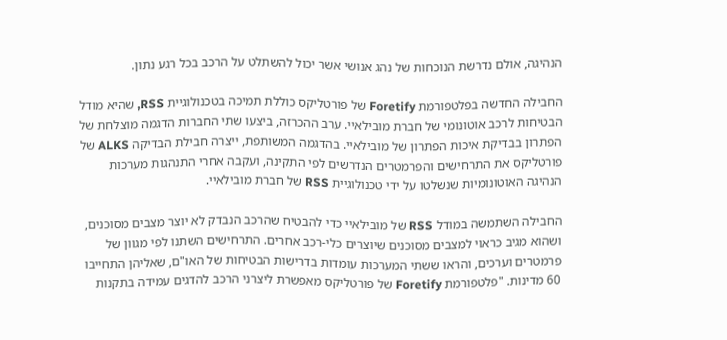הנהיגה, אולם נדרשת הנוכחות של נהג אנושי אשר יכול להשתלט על הרכב בכל רגע נתון.

החבילה החדשה בפלטפורמת Foretify של פורטליקס כוללת תמיכה בטכנולוגיית RSS, שהיא מודל הבטיחות לרכב אוטונומי של חברת מובילאיי. ערב ההכרזה, ביצעו שתי החברות הדגמה מוצלחת של הפתרון בבדיקת איכות הפתרון של מובילאיי. בהדגמה המשותפת, ייצרה חבילת הבדיקה ALKS של פורטליקס את התרחישים והפרמטרים הנדרשים לפי התקינה, ועקבה אחרי התנהגות מערכות הנהיגה האוטונומיות שנשלטו על ידי טכנולוגיית RSS של חברת מובילאיי.

החבילה השתמשה במודל RSS של מובילאיי כדי להבטיח שהרכב הנבדק לא יוצר מצבים מסוכנים, ושהוא מגיב כראוי למצבים מסוכנים שיוצרים כלי-רכב אחרים. התרחישים השתנו לפי מגוון של פרמטרים וערכים, והראו ששתי המערכות עומדות בדרישות הבטיחות של האו"ם, שאליהן התחייבו 60 מדינות. "פלטפורמת Foretify של פורטליקס מאפשרת ליצרני הרכב להדגים עמידה בתקנות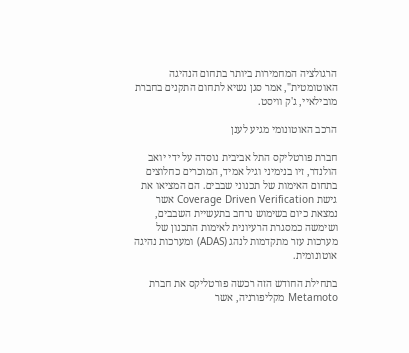הרגולציה המחמירות ביותר בתחום הנהיגה האוטומטית", אמר סגן נשיא לתחום התקנים בחברת מובילאיי, ג'ק וויסט.

הרכב האוטונומי מגיע לענן

חברת פורטליקס התל אביבית נוסדה על ידי יואב הולנדר, זיו בנימיני וגיל אמיד, המוכרים כחלוצים בתחום האימות של תכנוני שבבים. הם המציאו את גישת Coverage Driven Verification אשר נמצאת כיום בשימוש נרחב בתעשיית השבבים, ושימשה כמסגרת הרעיונית לאימות התכנון של מערכות עזר מתקדמות לנהג (ADAS) ומערכות נהיגה אוטונומית.

בתחילת החודש הזה רכשה פורטליקס את חברת Metamoto מקליפורניה, אשר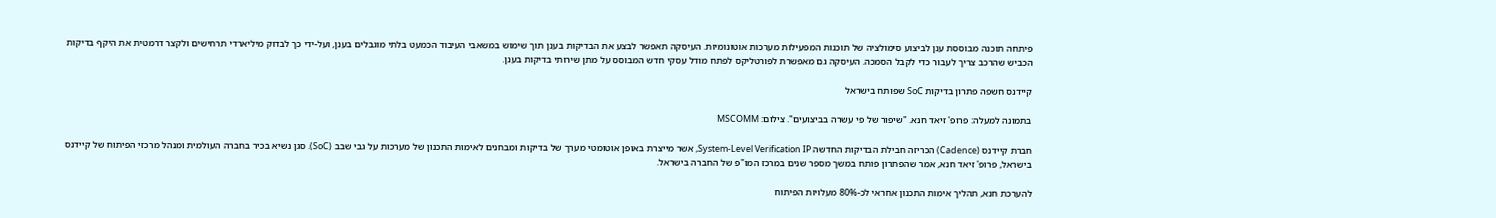פיתחה תוכנה מבוססת ענן לביצוע סימולציה של תוכנות המפעילות מערכות אוטונומיות. העיסקה תאפשר לבצע את הבדיקות בענן תוך שימוש במשאבי העיבוד הכמעט בלתי מוגבלים בענן, ועל-ידי כך לבדוק מיליארדי תרחישים ולקצר דרמטית את היקף בדיקות הכביש שהרכב צריך לעבור כדי לקבל הסמכה. העיסקה גם מאפשרת לפורטליקס לפתח מודל עסקי חדש המבוסס על מתן שירותי בדיקות בענן.

קיידנס חשפה פתרון בדיקות SoC שפותח בישראל

בתמונה למעלה: פרופ' זיאד חנא. "שיפור של פי עשרה בביצועים". צילום: MSCOMM

חברת קיידנס (Cadence) הכריזה חבילת הבדיקות החדשה System-Level Verification IP, אשר מייצרת באופן אוטומטי מערך של בדיקות ומבחנים לאימות התכנון של מערכות על גבי שבב (SoC). סגן נשיא בכיר בחברה העולמית ומנהל מרכזי הפיתוח של קיידנס בישראל, פרופ' זיאד חנא, אמר שהפתרון פותח במשך מספר שנים במרכז המו"פ של החברה בישראל.

להערכת חנא, תהליך אימות התכנון אחראי לכ-80% מעלויות הפיתוח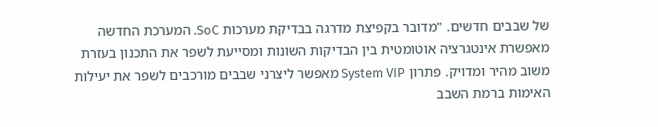של שבבים חדשים. "מדובר בקפיצת מדרגה בבדיקת מערכות SoC. המערכת החדשה מאפשרת אינטגרציה אוטומטית בין הבדיקות השונות ומסייעת לשפר את התכנון בעזרת משוב מהיר ומדויק. פתרון System VIP מאפשר ליצרני שבבים מורכבים לשפר את יעילות האימות ברמת השבב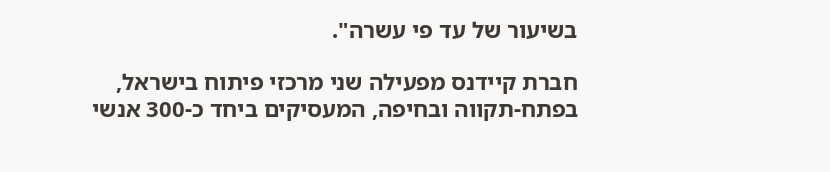בשיעור של עד פי עשרה".

חברת קיידנס מפעילה שני מרכזי פיתוח בישראל, בפתח-תקווה ובחיפה, המעסיקים ביחד כ-300 אנשי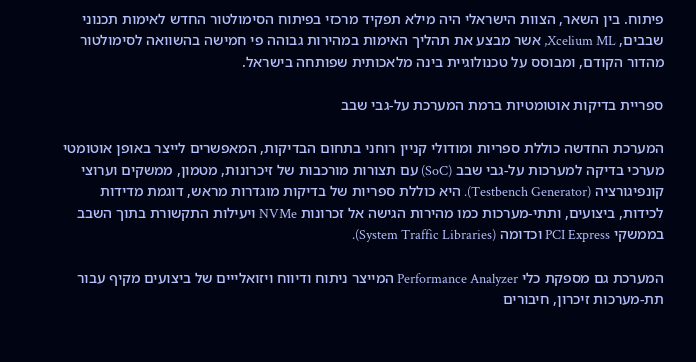פיתוח. בין השאר, הצוות הישראלי היה מילא תפקיד מרכזי בפיתוח הסימולטור החדש לאימות תכנוני שבבים, Xcelium ML, אשר מבצע את תהליך האימות במהירות גבוהה פי חמישה בהשוואה לסימולטור מהדור הקודם, ומבוסס על טכנולוגיית בינה מלאכותית שפותחה בישראל.

ספריית בדיקות אוטומטיות ברמת המערכת על-גבי שבב

המערכת החדשה כוללת ספריות ומודולי קניין רוחני בתחום הבדיקות, המאפשרים לייצר באופן אוטומטי מערכי בדיקה למערכות על-גבי שבב (SoC) עם תצורות מורכבות של זיכרונות, מטמון, ממשקים וערוצי קונפיגורציה (Testbench Generator). היא כוללת ספריות של בדיקות מוגדרות מראש, דוגמת מדידות לכידות, ביצועים, ותתי-מערכות כמו מהירות הגישה אל זכרונות NVMe ויעילות התקשורת בתוך השבב בממשקי PCI Express וכדומה (System Traffic Libraries).

המערכת גם מספקת כלי Performance Analyzer המייצר ניתוח ודיווח ויזואלייים של ביצועים מקיף עבור תת-מערכות זיכרון, חיבורים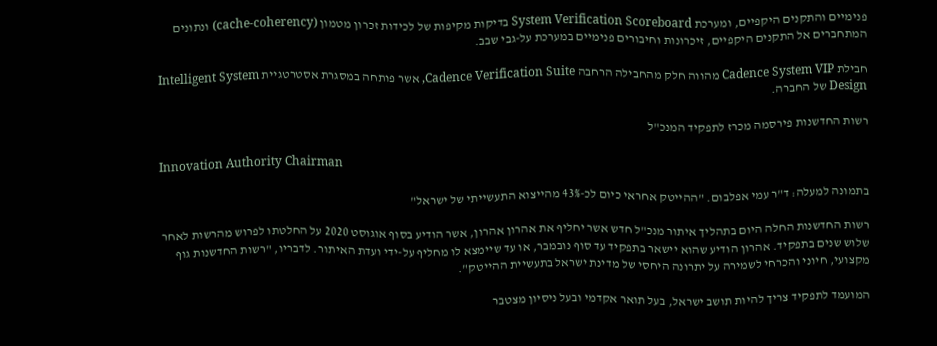פנימיים והתקנים היקפיים, ומערכת System Verification Scoreboard בדיקות מקיפות של לכידות זכרון מטמון (cache-coherency) ונתונים המתחברים אל התקנים היקפיים, זיכרונות וחיבורים פנימיים במערכת על-גבי שבב.

חבילת Cadence System VIP מהווה חלק מהחבילה הרחבה Cadence Verification Suite, אשר פותחה במסגרת אסטרטגיית Intelligent System Design של החברה.

רשות החדשנות פירסמה מכרז לתפקיד המנכ"ל

Innovation Authority Chairman

בתמונה למעלה: ד"ר עמי אפלבום. "ההייטק אחראי כיום לכ-43% מהייצוא התעשייתי של ישראל"

רשות החדשנות החלה היום בתהליך איתור מנכ"ל חדש אשר יחליף את אהרון אהרון, אשר הודיע בסוף אוגוסט 2020 על החלטתו לפרוש מהרשות לאחר שלוש שנים בתפקיד. אהרון הודיע שהוא יישאר בתפקיד עד סוף נובמבר, או עד שיימצא לו מחליף על-ידי ועדת האיתור. לדבריו, "רשות החדשנות גוף מקצועי, חיוני והכרחי לשמירה על יתרונה היחסי של מדינת ישראל בתעשיית ההייטק".

המועמד לתפקיד צריך להיות תושב ישראל, בעל תואר אקדמי ובעל ניסיון מצטבר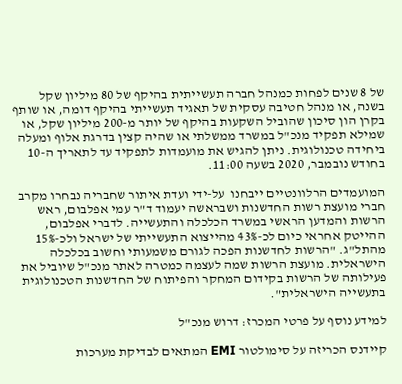של 8 שנים לפחות כמנהל חברה תעשייתית בהיקף של 80 מיליון שקל בשנה, או מנהל חטיבה עסקית של תאגיד תעשייתי בהיקף דומה, או שותף בקרן הון סיכון שהוביל השקעות בהיקף של יותר מ-200 מיליון שקל, או שמילא תפקיד מנכ"ל במשרד ממשלתי או שהיה קצין בדרגת אלוף ומעלה ביחידה טכנולוגית. ניתן להגיש את מועמדות לתפקיד עד לתאריך ה-10 בחודש נובמבר, 2020 בשעה 11:00.

המועמדים הרלוונטיים ייבחנו  על-ידי ועדת איתור שחבריה נבחרו מקרב חברי מועצת רשות החדשנות ושבראשה יעמוד ד"ר עמי אפלבום, ראש הרשות והמדען הראשי במשרד הכלכלה והתעשייה. לדברי אפלבום, ההייטק אחראי כיום לכ-43% מהייצוא התעשייתי של ישראל ולכ-15% מהתל"ג. "הרשות לחדשנות הפכה לגורם משמעותי וחשוב בכלכלה הישראלית. מועצת הרשות שמה לעצמה כמטרה לאתר מנכ"ל שיוביל את פעילותה של הרשות בקידום המחקר והפיתוח של החדשנות הטכנולוגית בתעשייה הישראלית".

למידע נוסף על פרטי המכרז: דרוש מנכ"ל

קיידנס הכריזה על סימולטור EMI המתאים לבדיקת מערכות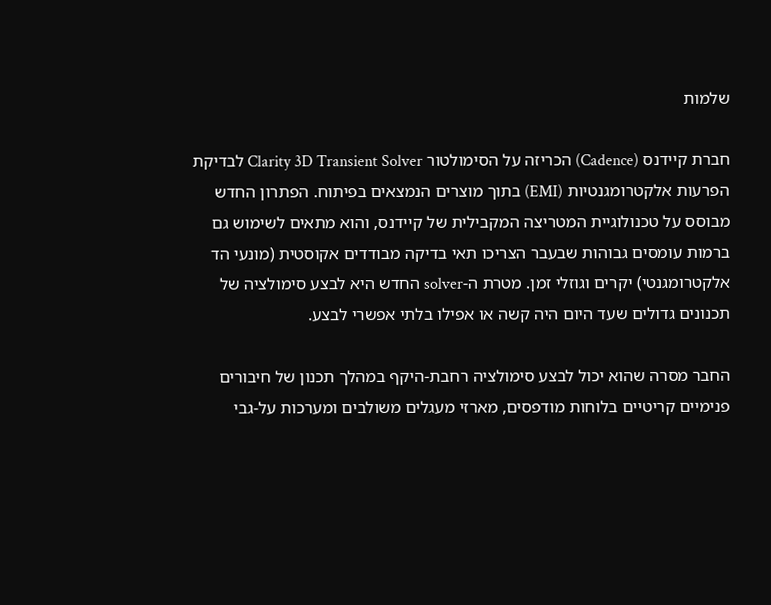שלמות

חברת קיידנס (Cadence) הכריזה על הסימולטור Clarity 3D Transient Solver לבדיקת הפרעות אלקטרומגנטיות (EMI) בתוך מוצרים הנמצאים בפיתוח. הפתרון החדש מבוסס על טכנולוגיית המטריצה המקבילית של קיידנס, והוא מתאים לשימוש גם ברמות עומסים גבוהות שבעבר הצריכו תאי בדיקה מבודדים אקוסטית (מונעי הד אלקטרומגנטי) יקרים וגוזלי זמן. מטרת ה-solver החדש היא לבצע סימולציה של תכנונים גדולים שעד היום היה קשה או אפילו בלתי אפשרי לבצע.

החבר מסרה שהוא יכול לבצע סימולציה רחבת-היקף במהלך תכנון של חיבורים פנימיים קריטיים בלוחות מודפסים, מארזי מעגלים משולבים ומערכות על-גבי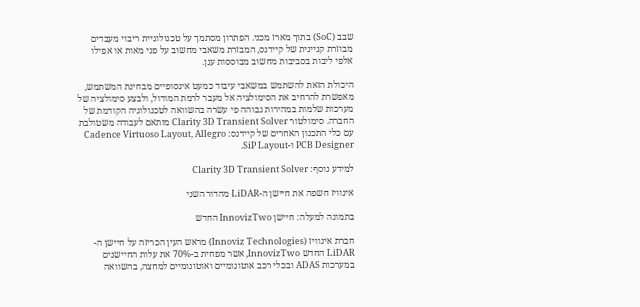שבב (SoC) בתוך מארז מכני. הפתרון מסתמך על טכנולוגיית ריבוי מעבדים מבוזרת קניינית של קיידנס, המבזרת משאבי מחשוב על פני מאות או אפילו אלפי ליבות בסביבות מחשוב מבוססות ענן.

היכולת הזאת להשתמש במשאבי עיבוד כמעט אינסופיים מבחינת המשתמש, מאפשרת להרחיב את הסימולציה אל מעבר לרמת המודול, ולבצע סימולציה של מערכות שלמות במהירות גבוהה פי עשרה בהשוואה לטכנולוגיה הקודמת של החברה. סימולטור Clarity 3D Transient Solver מותאם לעבודה משטולבת עם כלי התכנון האחרים של קיידנס: Cadence Virtuoso Layout, Allegro PCB Designer ו-SiP Layout.

למידע נוסף: Clarity 3D Transient Solver

אינוויז חשפה את חיישן ה-LiDAR מהדור השני

בתמונה למעלה: חיישן InnovizTwo החדש

חברת אינוויז (Innoviz Technologies) מראש העין הכריזה על חיישן ה-LiDAR החדש InnovizTwo, אשר מפחית ב-70% את עלות החיישנים במערכות ADAS ובכלי רכב אוטונומיים ואוטונומיים למחצה, בהשוואה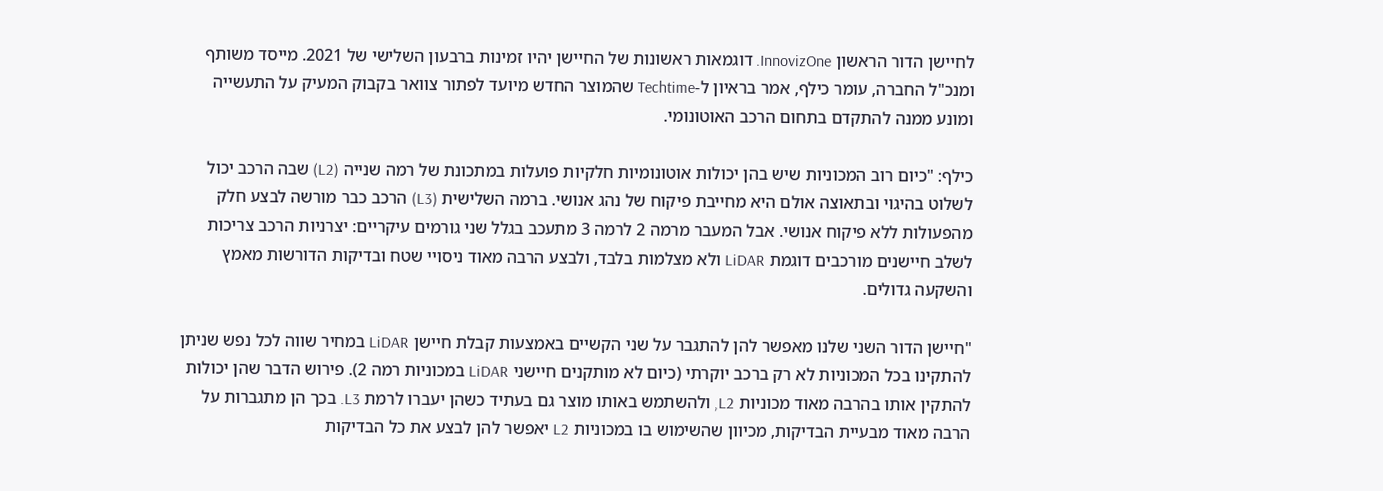לחיישן הדור הראשון InnovizOne. דוגמאות ראשונות של החיישן יהיו זמינות ברבעון השלישי של 2021. מייסד משותף ומנכ"ל החברה, עומר כילף, אמר בראיון ל-Techtime שהמוצר החדש מיועד לפתור צוואר בקבוק המעיק על התעשייה ומונע ממנה להתקדם בתחום הרכב האוטונומי.

כילף: "כיום רוב המכוניות שיש בהן יכולות אוטונומיות חלקיות פועלות במתכונת של רמה שנייה (L2) שבה הרכב יכול לשלוט בהיגוי ובתאוצה אולם היא מחייבת פיקוח של נהג אנושי. ברמה השלישית (L3) הרכב כבר מורשה לבצע חלק מהפעולות ללא פיקוח אנושי. אבל המעבר מרמה 2 לרמה 3 מתעכב בגלל שני גורמים עיקריים: יצרניות הרכב צריכות לשלב חיישנים מורכבים דוגמת LiDAR ולא מצלמות בלבד, ולבצע הרבה מאוד ניסויי שטח ובדיקות הדורשות מאמץ והשקעה גדולים.

"חיישן הדור השני שלנו מאפשר להן להתגבר על שני הקשיים באמצעות קבלת חיישן LiDAR במחיר שווה לכל נפש שניתן להתקינו בכל המכוניות לא רק ברכב יוקרתי (כיום לא מותקנים חיישני LiDAR במכוניות רמה 2). פירוש הדבר שהן יכולות להתקין אותו בהרבה מאוד מכוניות L2, ולהשתמש באותו מוצר גם בעתיד כשהן יעברו לרמת L3. בכך הן מתגברות על הרבה מאוד מבעיית הבדיקות, מכיוון שהשימוש בו במכוניות L2 יאפשר להן לבצע את כל הבדיקות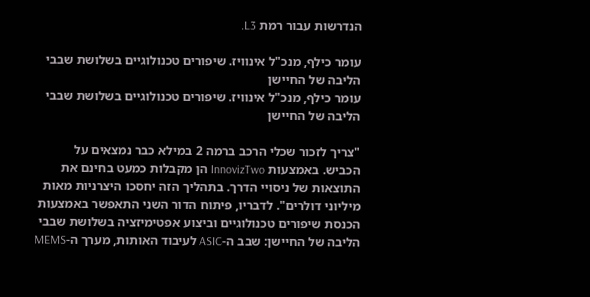הנדרשות עבור רמת L3.

עומר כילף, מנכ"ל אינוויז. שיפורים טכנולוגיים בשלושת שבבי הליבה של החיישן
עומר כילף, מנכ"ל אינוויז. שיפורים טכנולוגיים בשלושת שבבי הליבה של החיישן

"צריך לזכור שכלי הרכב ברמה 2 במילא כבר נמצאים על הכביש. באמצעות InnovizTwo הן מקבלות כמעט בחינם את התוצאות של ניסויי הדרך. בתהליך הזה יחסכו היצרניות מאות מיליוני דולרים". לדבריו, פיתוח הדור השני התאפשר באמצעות הכנסת שיפורים טכנולוגיים וביצוע אפטימיזציה בשלושת שבבי הליבה של החיישן: שבב ה-ASIC לעיבוד האותות, מערך ה-MEMS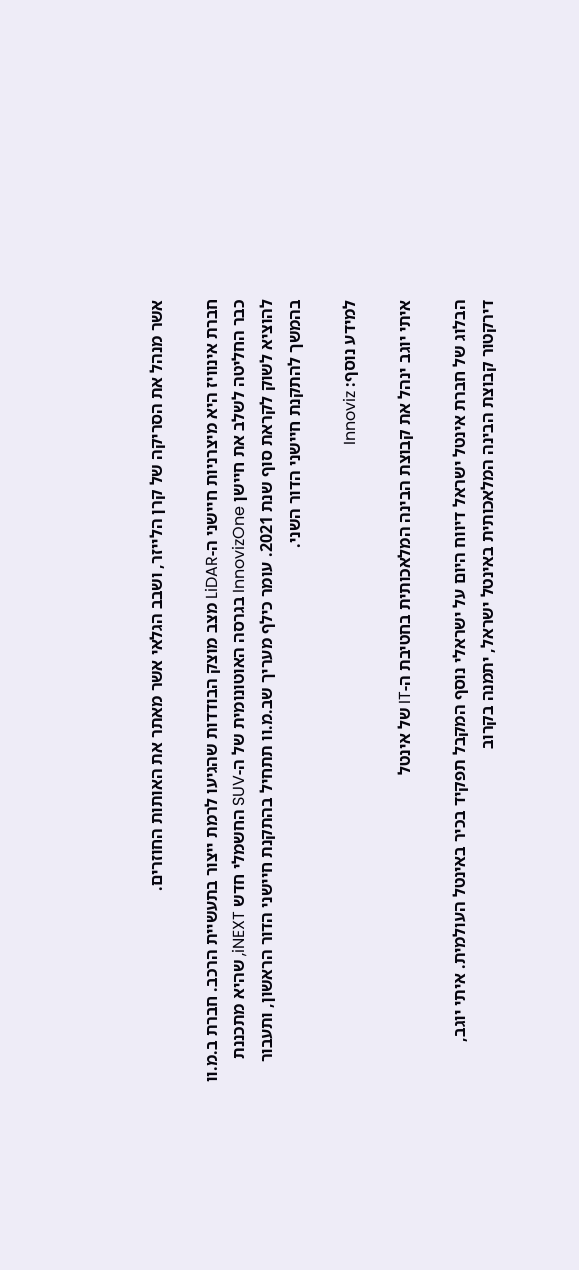אשר מנהל את הסריקה של קרן הלייזר, ושבב הגלאי אשר מאתר את האותות החוזרים.

חברת אינוויז היא מיצרניות חיישני ה-LiDAR מצב מוצק הבודדות שהגיעו לרמת ייצור בתעשיית הרכב. חברת ב.מ.וו כבר החליטה לשלב את חיישן InnovizOne בגרסה האוטונומית של ה-SUV החשמלי חדש iNEXT, שהיא מתכננת להוציא לשוק לקראת סוף שנת 2021. עומר כילף מעריך שב.מ.וו תתחיל בהתקנת חיישני הדור הראשון, ותעבור בהמשך להתקנת חיישני הדור השני.

למידע נוסף: Innoviz

איתי יוגב ינהל את קבוצת הבינה המלאכותית בחטיבת ה-IT של אינטל

הבלוג של חברת אינטל ישראל דיווח היום על ישראלי נוסף המקבל תפקיד בכיר באינטל העולמית. איתי יוגב, דירקטור קבוצת הבינה המלאכותית באינטל ישראל, יתמנה בקרוב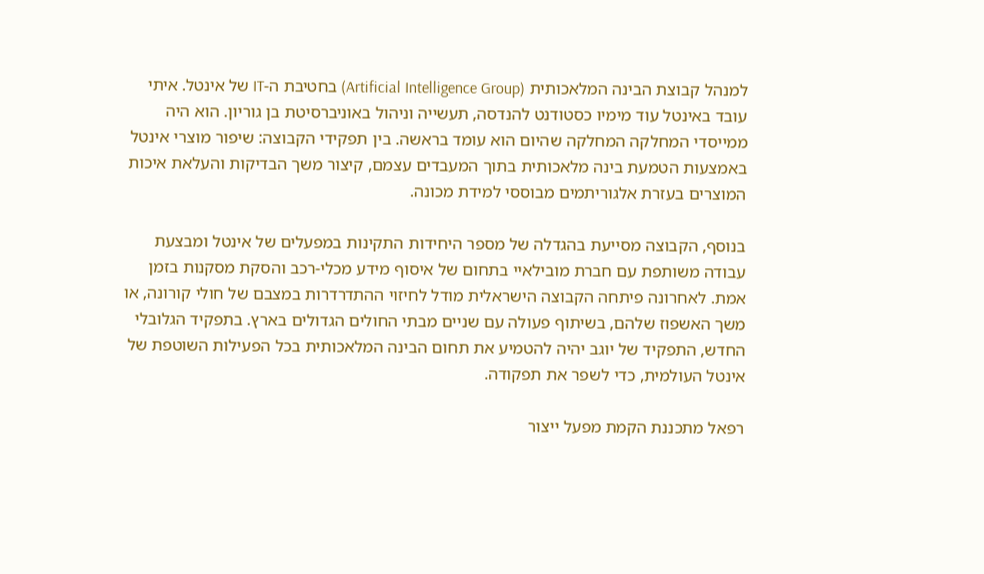למנהל קבוצת הבינה המלאכותית (Artificial Intelligence Group) בחטיבת ה-IT של אינטל. איתי עובד באינטל עוד מימיו כסטודנט להנדסה, תעשייה וניהול באוניברסיטת בן גוריון. הוא היה ממייסדי המחלקה המחלקה שהיום הוא עומד בראשה. בין תפקידי הקבוצה: שיפור מוצרי אינטל באמצעות הטמעת בינה מלאכותית בתוך המעבדים עצמם, קיצור משך הבדיקות והעלאת איכות המוצרים בעזרת אלגוריתמים מבוססי למידת מכונה.

בנוסף, הקבוצה מסייעת בהגדלה של מספר היחידות התקינות במפעלים של אינטל ומבצעת עבודה משותפת עם חברת מובילאיי בתחום של איסוף מידע מכלי-רכב והסקת מסקנות בזמן אמת. לאחרונה פיתחה הקבוצה הישראלית מודל לחיזוי ההתדרדרות במצבם של חולי קורונה, או משך האשפוז שלהם, בשיתוף פעולה עם שניים מבתי החולים הגדולים בארץ. בתפקיד הגלובלי החדש, התפקיד של יוגב יהיה להטמיע את תחום הבינה המלאכותית בכל הפעילות השוטפת של אינטל העולמית, כדי לשפר את תפקודה.

רפאל מתכננת הקמת מפעל ייצור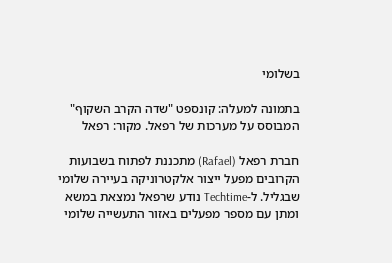בשלומי

בתמונה למעלה: קונספט "שדה הקרב השקוף" המבוסס על מערכות של רפאל. מקור: רפאל

חברת רפאל (Rafael) מתכננת לפתוח בשבועות הקרובים מפעל ייצור אלקטרוניקה בעיירה שלומי שבגליל. ל-Techtime נודע שרפאל נמצאת במשא ומתן עם מספר מפעלים באזור התעשייה שלומי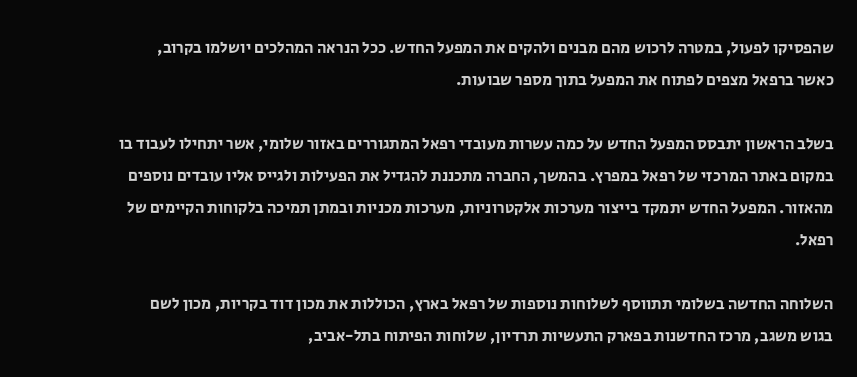שהפסיקו לפעול, במטרה לרכוש מהם מבנים ולהקים את המפעל החדש. ככל הנראה המהלכים יושלמו בקרוב, כאשר ברפאל מצפים לפתוח את המפעל בתוך מספר שבועות.

בשלב הראשון יתבסס המפעל החדש על כמה עשרות מעובדי רפאל המתגוררים באזור שלומי, אשר יתחילו לעבוד בו במקום באתר המרכזי של רפאל במפרץ. בהמשך, החברה מתכננת להגדיל את הפעילות ולגייס אליו עובדים נוספים מהאזור. המפעל החדש יתמקד בייצור מערכות אלקטרוניות, מערכות מכניות ובמתן תמיכה בלקוחות הקיימים של רפאל.

השלוחה החדשה בשלומי תתווסף לשלוחות נוספות של רפאל בארץ, הכוללות את מכון דוד בקריות, מכון לשם בגוש משגב, מרכז החדשנות בפארק התעשיות תרדיון, שלוחות הפיתוח בתל-אביב,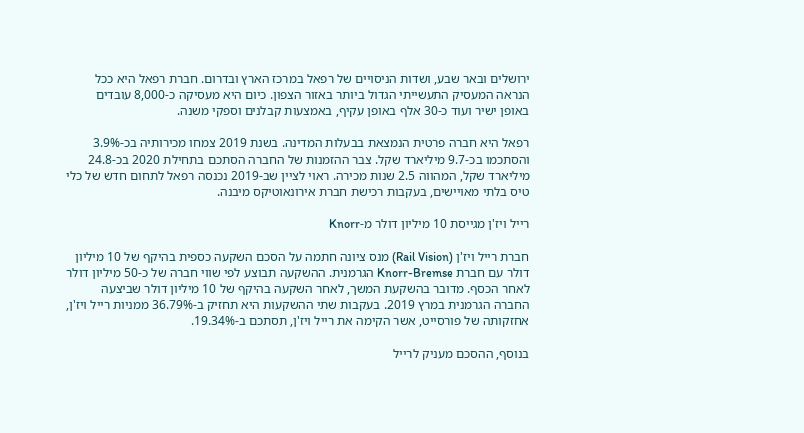ירושלים ובאר שבע, ושדות הניסויים של רפאל במרכז הארץ ובדרום. חברת רפאל היא ככל הנראה המעסיק התעשייתי הגדול ביותר באזור הצפון. כיום היא מעסיקה כ-8,000 עובדים באופן ישיר ועוד כ-30 אלף באופן עקיף, באמצעות קבלנים וספקי משנה.

רפאל היא חברה פרטית הנמצאת בבעלות המדינה. בשנת 2019 צמחו מכירותיה בכ-3.9% והסתכמו בכ-9.7 מיליארד שקל. צבר ההזמנות של החברה הסתכם בתחילת 2020 בכ-24.8 מיליארד שקל, המהווה 2.5 שנות מכירה. ראוי לציין שב-2019 נכנסה רפאל לתחום חדש של כלי טיס בלתי מאויישים, בעקבות רכישת חברת אירונאוטיקס מיבנה.

רייל ויז'ן מגייסת 10 מיליון דולר מ-Knorr

חברת רייל ויז'ן (Rail Vision) מנס ציונה חתמה על הסכם השקעה כספית בהיקף של 10 מיליון דולר עם חברת Knorr-Bremse הגרמנית. ההשקעה תבוצע לפי שווי חברה של כ-50 מיליון דולר לאחר הכסף. מדובר בהשקעת המשך, לאחר השקעה בהיקף של 10 מיליון דולר שביצעה החברה הגרמנית במרץ 2019. בעקבות שתי ההשקעות היא תחזיק ב-36.79% ממניות רייל ויז'ן, אחזקותה של פורסייט, אשר הקימה את רייל ויז'ן, תסתכם ב-19.34%.

בנוסף, ההסכם מעניק לרייל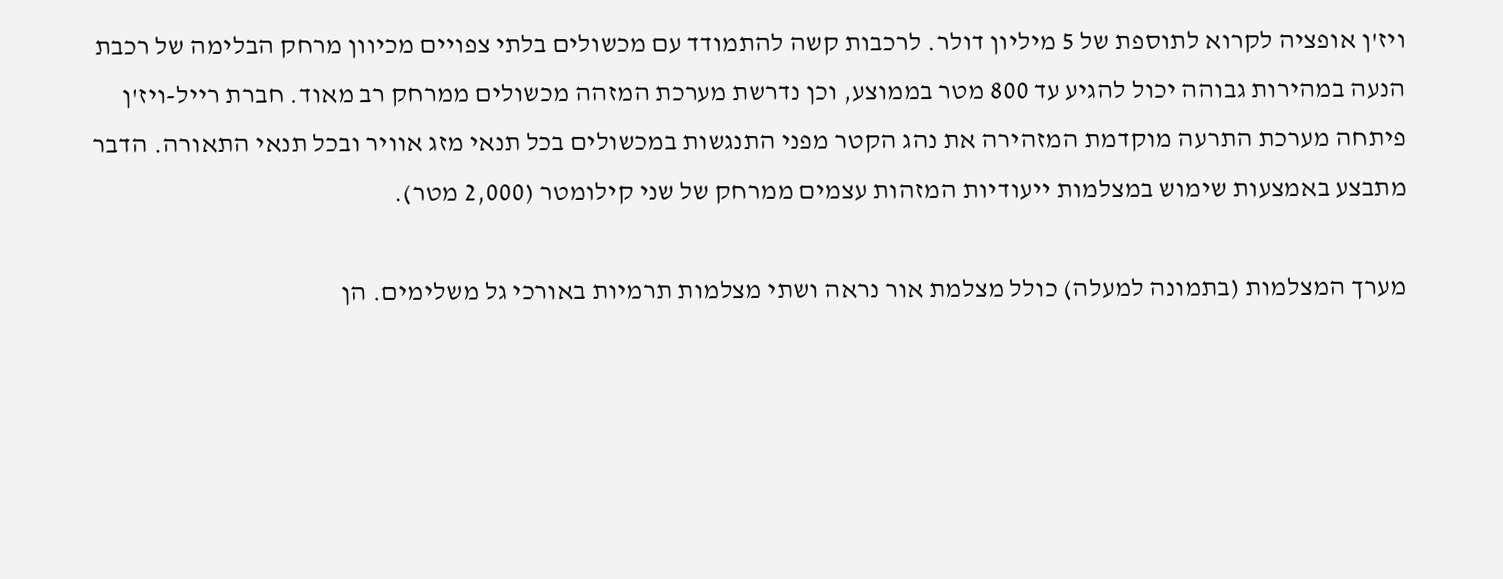ויז'ן אופציה לקרוא לתוספת של 5 מיליון דולר. לרכבות קשה להתמודד עם מכשולים בלתי צפויים מכיוון מרחק הבלימה של רכבת הנעה במהירות גבוהה יכול להגיע עד 800 מטר בממוצע, וכן נדרשת מערכת המזהה מכשולים ממרחק רב מאוד. חברת רייל-ויז'ן פיתחה מערכת התרעה מוקדמת המזהירה את נהג הקטר מפני התנגשות במכשולים בכל תנאי מזג אוויר ובכל תנאי התאורה. הדבר מתבצע באמצעות שימוש במצלמות ייעודיות המזהות עצמים ממרחק של שני קילומטר (2,000 מטר).

מערך המצלמות (בתמונה למעלה) כולל מצלמת אור נראה ושתי מצלמות תרמיות באורכי גל משלימים. הן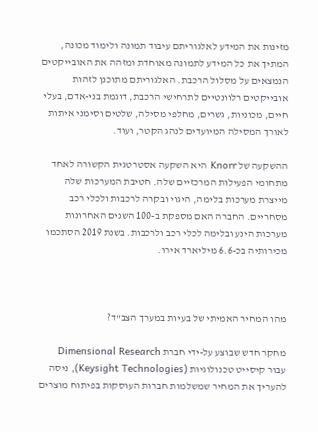מזינות את המידע לאלגוריתם עיבוד תמונה ולימוד מכונה, המתיך את כל המידע לתמונה מאוחדת ומזהה את האובייקטים הנמצאים על מסלול הרכבת. האלגוריתם מתוכנן לזהות אובייקטים רלוונטיים לתרחישי הרכבת, דוגמת בני-אדם, בעלי חיים, מכוניות, גשרים, מחלפי מסילה, שלטים וסימני איתות לאורך המסילה המיועדים לנהג הקטר, ועוד.

ההשקעה של Knorr היא השקעה אסטרטגית הקשורה לאחד מתחומי הפעילות המרכזיים שלה. חטיבת המערכות שלה מייצרת מערכות בלימה, היגוי ובקרה לרכבות ולכלי רכב מסחריים. החברה האם מספקת ב-100 השנים האחרונות מערכות הינע ובלימה לכלי רכב ולרכבות. בשנת 2019 הסתכמו מכירותיה בכ-6.6 מיליארד אירו.



מהו המחיר האמיתי של בעיות במערך הצב"ד?

מחקר חדש שבוצע על-ידי חברת Dimensional Research עבור קיסייט טכנולוגיות (Keysight Technologies), ניסה להעריך את המחיר שמשלמות חברות העוסקות בפיתוח מוצרים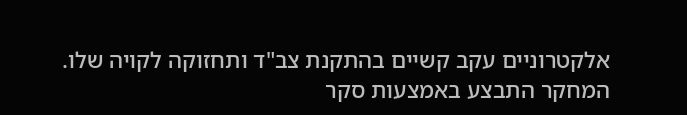אלקטרוניים עקב קשיים בהתקנת צב"ד ותחזוקה לקויה שלו. המחקר התבצע באמצעות סקר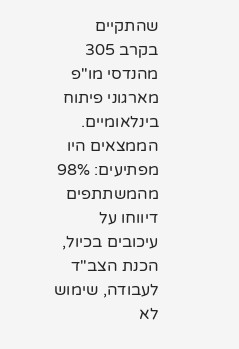שהתקיים בקרב 305 מהנדסי מו"פ מארגוני פיתוח בינלאומיים. הממצאים היו מפתיעים: 98% מהמשתתפים דיווחו על עיכובים בכיול, הכנת הצב"ד לעבודה, שימוש לא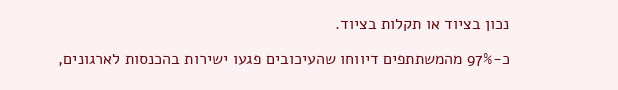נכון בציוד או תקלות בציוד.

כ-97% מהמשתתפים דיווחו שהעיכובים פגעו ישירות בהכנסות לארגונים,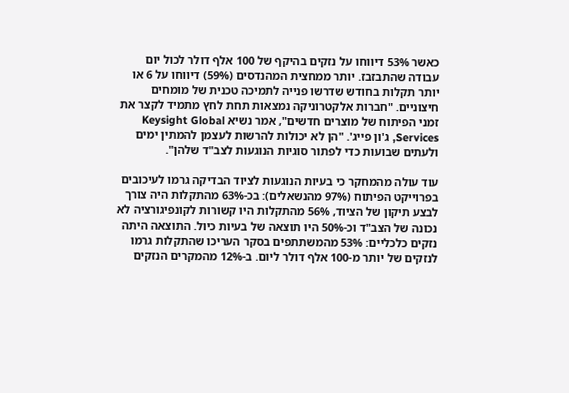כאשר 53% דיווחו על נזקים בהיקף של 100 אלף דולר לכול יום עבודה שהתבזבז. יותר ממחצית המהנדסים (59%) דיווחו על 6 או יותר תקלות בחודש שדרשו פנייה לתמיכה טכנית של מומחים חיצוניים. "חברות אלקטרוניקה נמצאות תחת לחץ מתמיד לקצר את זמני הפיתוח של מוצרים חדשים", אמר נשיא Keysight Global Services, ג'ון פייג'. "הן לא יכולות להרשות לעצמן להמתין ימים ולעתים שבועות כדי לפתור סוגיות הנוגעות לצב"ד שלהן".

עוד עולה מהמחקר כי בעיות הנוגעות לציוד הבדיקה גרמו לעיכובים בפרוייקט הפיתוח (97% מהנשאלים): בכ-63% מהתקלות היה צורך לבצע תיקון של הציוד, 56% מהתקלות היו קשורות לקונפיגורציה לא נכונה של הצב"ד וכ-50% היו תוצאה של בעיות כיול. התוצאה היתה נזקים כלכליים: 53% מהמשתתפים בסקר העריכו שהתקלות גרמו  לנזקים של יותר מ-100 אלף דולר ליום. ב-12% מהמקרים הנזקים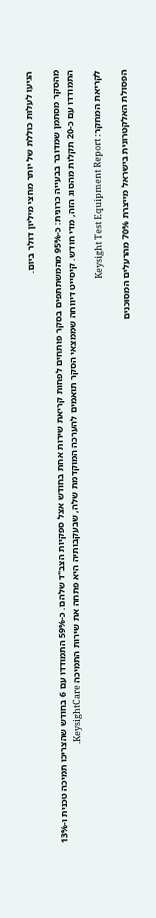הגיעו לעלות כוללת של יותר מחצי מיליון דולר ביום.

מהסקר מסתמן שמדובר בבעייה כרונית: כ-95% מהמשתתפים בסקר פותחים לפחות קריאת שירות אחת בחודש אצל ספקיות הצב"ד שלהם. כ-59% התמודדו עם 6 בחודש שהצריכו תמיכה טכנית ו-13% התמודדו עם כ-20 תקלות מהסוג הזה, מדי חודש. קיסייט דיווחה שממצאי הסקר תואמים להערכה המוקדמת שלה, שבעקבותיה היא פתחה את שירות התמיכה KeysightCare.

לקריאת המחקר: Keysight Test Equipment Report

הפסולת האלקטרונית בישראל מייצרת 70% מהרעלים המסוכנים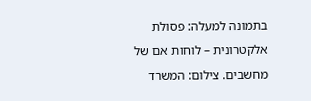בתמונה למעלה: פסולת אלקטרונית – לוחות אם של מחשבים. צילום: המשרד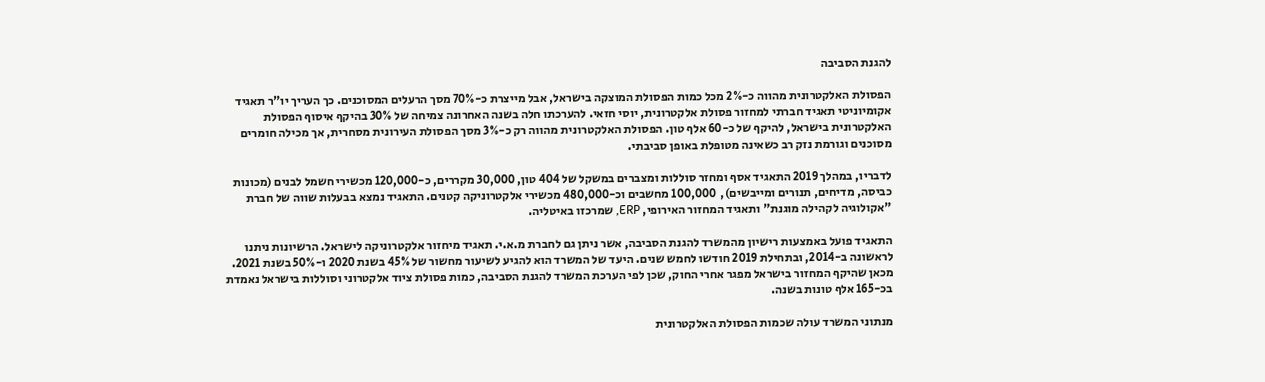להגנת הסביבה

הפסולת האלקטרונית מהווה כ-2% מכל כמות הפסולת המוצקה בישראל, אבל מייצרת כ-70% מסך הרעלים המסוכנים. כך העריך יו"ר תאגיד אקומיוניטי תאגיד חברתי למחזור פסולת אלקטרונית, יוסי חזאי. להערכתו חלה בשנה האחרונה צמיחה של 30% בהיקף איסוף הפסולת האלקטרונית בישראל, להיקף של כ-60 אלף טון. הפסולת האלקטרונית מהווה רק כ-3% מסך הפסולת העירונית מסחרית, אך מכילה חומרים מסוכנים וגורמת נזק רב כשאינה מטופלת באופן סביבתי.

לדבריו, במהלך 2019 התאגיד אסף ומחזר סוללות ומצברים במשקל של 404 טון, 30,000 מקררים, כ-120,000 מכשירי חשמל לבנים (מכונות כביסה, מדיחים, תנורים ומייבשים),  100,000 מחשבים וכ-480,000 מכשירי אלקטרוניקה קטנים. התאגיד נמצא בבעלות שווה של חברת "אקולוגיה לקהילה מוגנת" ותאגיד המחזור האירופי, ERP, שמרכזו באיטליה.

התאגיד פועל באמצעות רישיון מהמשרד להגנת הסביבה, אשר ניתן גם לחברת מ.א.י. תאגיד מיחזור אלקטרוניקה לישראל. הרשיונות ניתנו לראשונה ב-2014, ובתחילת 2019 חודשו לחמש שנים. היעד של המשרד הוא להגיע לשיעור מחשור של 45% בשנת 2020 ו-50% בשנת 2021. מכאן שהיקף המחזור בישראל מפגר אחרי החוק, שכן לפי הערכת המשרד להגנת הסביבה, כמות פסולת ציוד אלקטרוני וסוללות בישראל נאמדת בכ-165 אלף טונות בשנה.

מנתוני המשרד עולה שכמות הפסולת האלקטרונית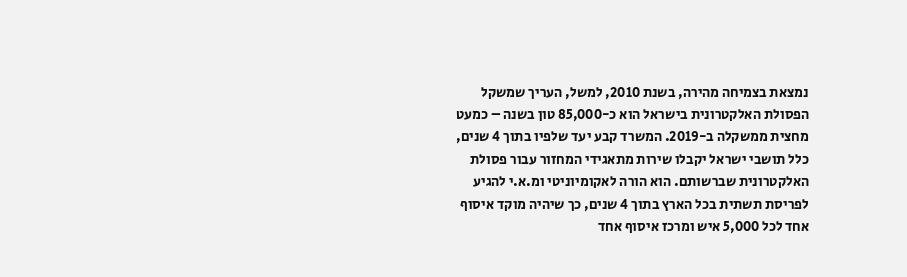נמצאת בצמיחה מהירה, בשנת 2010, למשל, העריך שמשקל הפסולת האלקטרונית בישראל הוא כ-85,000 טון בשנה – כמעט מחצית ממשקלה ב-2019. המשרד קבע יעד שלפיו בתוך 4 שנים, כלל תושבי ישראל יקבלו שירות מתאגידי המחזור עבור פסולת האלקטרונית שברשותם. הוא הורה לאקומיוניטי ומ.א.י להגיע לפריסת תשתית בכל הארץ בתוך 4 שנים, כך שיהיה מוקד איסוף אחד לכל 5,000 איש ומרכז איסוף אחד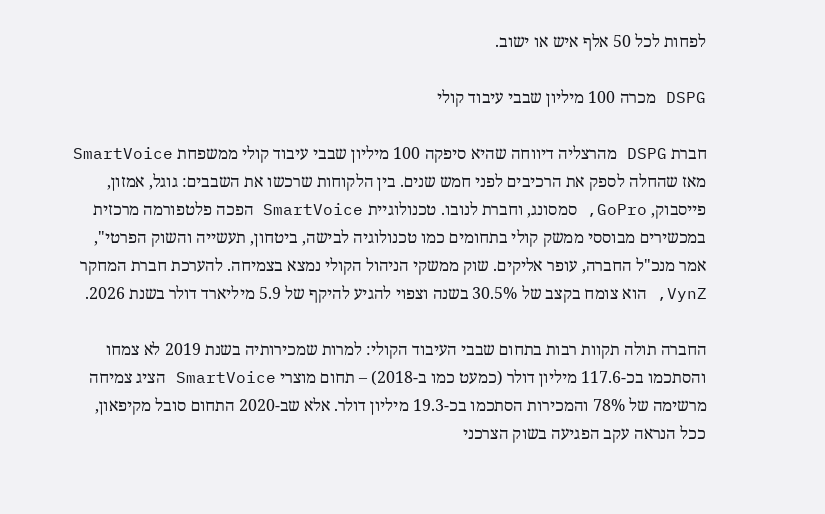לפחות לכל 50 אלף איש או ישוב.

DSPG מכרה 100 מיליון שבבי עיבוד קולי

חברת DSPG מהרצליה דיווחה שהיא סיפקה 100 מיליון שבבי עיבוד קולי ממשפחת SmartVoice מאז שהחלה לספק את הרכיבים לפני חמש שנים. בין הלקוחות שרכשו את השבבים: גוגל, אמזון, פייסבוק, GoPro, סמסונג, וחברת לנובו. טכנולוגיית SmartVoice הפכה פלטפורמה מרכזית במכשירים מבוססי ממשק קולי בתחומים כמו טכנולוגיה לבישה, ביטחון, תעשייה והשוק הפרטי", אמר מנכ"ל החברה, עופר אליקים. שוק ממשקי הניהול הקולי נמצא בצמיחה. להערכת חברת המחקר VynZ, הוא צומח בקצב של 30.5% בשנה וצפוי להגיע להיקף של 5.9 מיליארד דולר בשנת 2026.

החברה תולה תקוות רבות בתחום שבבי העיבוד הקולי: למרות שמכירותיה בשנת 2019 לא צמחו והסתכמו בכ-117.6 מיליון דולר (כמעט כמו ב-2018) – תחום מוצרי SmartVoice הציג צמיחה מרשימה של 78% והמכירות הסתכמו בכ-19.3 מיליון דולר. אלא שב-2020 התחום סובל מקיפאון, ככל הנראה עקב הפגיעה בשוק הצרכני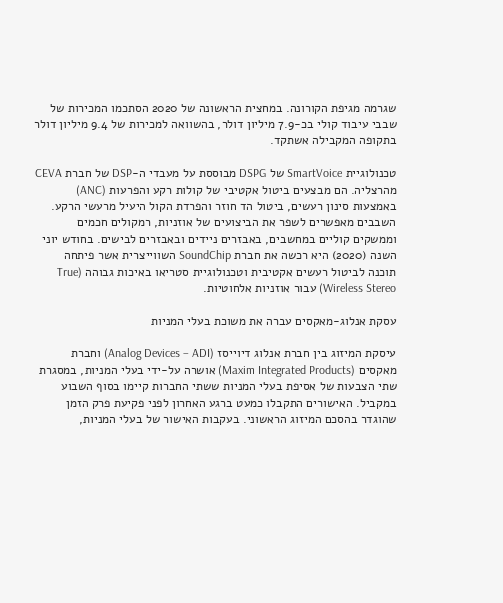שגרמה מגיפת הקורונה. במחצית הראשונה של 2020 הסתכמו המכירות של שבבי עיבוד קולי בכ-7.9 מיליון דולר, בהשוואה למכירות של 9.4 מיליון דולר בתקופה המקבילה אשתקד.

טכנולוגיית SmartVoice של DSPG מבוססת על מעבדי ה-DSP של חברת CEVA מהרצליה. הם מבצעים ביטול אקטיבי של קולות רקע והפרעות (ANC) באמצעות סינון רעשים, ביטול הד חוזר והפרדת הקול היעיל מרעשי הרקע. השבבים מאפשרים לשפר את הביצועים של אוזניות, רמקולים חכמים וממשקים קוליים במחשבים, באבזרים ניידים ובאבזרים לבישים. בחודש יוני השנה (2020) היא רכשה את חברת SoundChip השווייצרית אשר פיתחה תוכנה לביטול רעשים אקטיבית וטכנולוגיית סטריאו באיכות גבוהה (True Wireless Stereo) עבור אוזניות אלחוטיות.

עסקת אנלוג-מאקסים עברה את משוכת בעלי המניות

עיסקת המיזוג בין חברת אנלוג דיוייסז (Analog Devices – ADI) וחברת מאקסים (Maxim Integrated Products) אושרה על-ידי בעלי המניות, במסגרת שתי הצבעות של אסיפת בעלי המניות ששתי החברות קיימו בסוף השבוע במקביל. האישורים התקבלו כמעט ברגע האחרון לפני פקיעת פרק הזמן שהוגדר בהסכם המיזוג הראשוני. בעקבות האישור של בעלי המניות,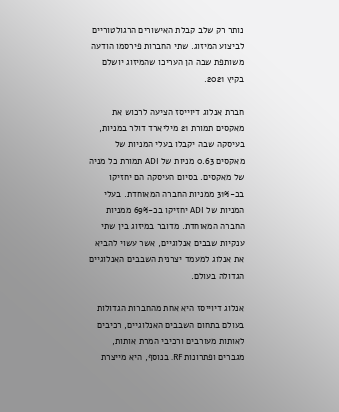נותר רק שלב קבלת האישורים הרגולטוריים לביצוע המיזוג. שתי החברות פירסמו הודעה משותפת שבה הן העריכו שהמיזוג יושלם בקיץ 2021.

חברת אנלוג דיוייסז הציעה לרכוש את מאקסים תמורת 21 מיליארד דולר במניות, בעיסקה שבה יקבלו בעלי המניות של מאקסים 0.63 מניות של ADI תמורת כל מניה של מאקסים. בסיום העיסקה הם יחזיקו בכ-31% ממניות החברה המאוחדת. בעלי המניות של ADI יחזיקו בכ-69% ממניות החברה המאוחדת. מדובר במיזוג בין שתי ענקיות שבבים אנלוגיים, אשר עשוי להביא את אנלוג למעמד יצרנית השבבים האנלוגיים הגדולה בעולם.

אנלוג דיוייסז היא אחת מהחברות הגדולות בעולם בתחום השבבים האנלוגיים, רכיבים לאותות מעורבים ורכיבי המרת אותות, מגברים ופתרונות RF. בנוסף, היא מייצרת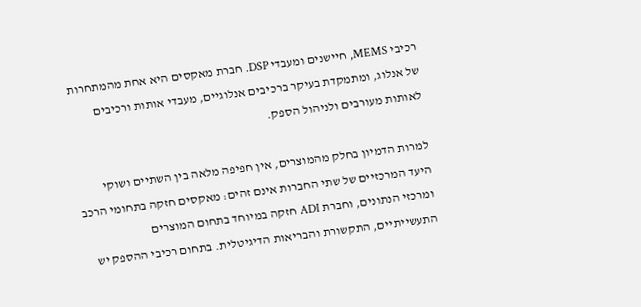רכיבי MEMS, חיישנים ומעבדי DSP. חברת מאקסים היא אחת מהמתחרות של אנלוג, ומתמקדת בעיקר ברכיבים אנלוגיים, מעבדי אותות ורכיבים לאותות מעורבים ולניהול הספק.

למרות הדמיון בחלק מהמוצרים, אין חפיפה מלאה בין השתיים ושוקי היעד המרכזיים של שתי החברות אינם זהים: מאקסים חזקה בתחומי הרכב ומרכזי הנתונים, וחברת ADI חזקה במיוחד בתחום המוצרים התעשייתיים, התקשורת והבריאות הדיגיטלית. בתחום רכיבי ההספק יש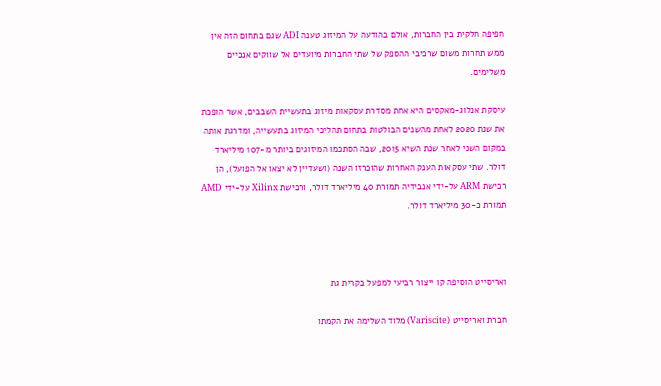חפיפה חלקית בין החברות, אולם בהודעה על המיזוג טענה ADI שגם בתחום הזה אין ממש תחרות משום שרכיבי ההספק של שתי החברות מיועדים אל שווקים אנכיים משלימים.

עיסקת אנלוג-מאקסים היא אחת מסדרת עסקאות מיזוג בתעשיית השבבים, אשר הופכת את שנת 2020 לאחת מהשנים הבולטות בתחום תהליכי המיזוג בתעשייה, ומדרגת אותה במקום השני לאחר שנת השיא 2015, שבה הסתכמו המיזוגים ביותר מ-107 מיליארד דולר. שתי עסקאות הענק האחרות שהוכרזו השנה (ושעדיין לא יצאו אל הפועל), הן רכישת ARM על-ידי אנבידיה תמורת 40 מיליארד דולר, ורכישת Xilinx על-ידי AMD תמורת כ-30 מיליארד דולר.



ואריסייט הוסיפה קו ייצור רביעי למפעל בקרית גת

חברת ואריסייט (Variscite) מלוד השלימה את הקמתו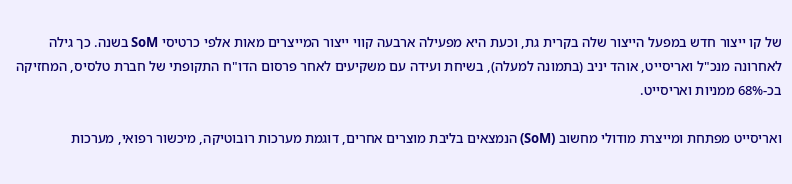של קו ייצור חדש במפעל הייצור שלה בקרית גת, וכעת היא מפעילה ארבעה קווי ייצור המייצרים מאות אלפי כרטיסי SoM בשנה. כך גילה לאחרונה מנכ"ל ואריסייט, אוהד יניב (בתמונה למעלה), בשיחת ועידה עם משקיעים לאחר פרסום הדו"ח התקופתי של חברת טלסיס, המחזיקה בכ-68% ממניות ואריסייט.

ואריסייט מפתחת ומייצרת מודולי מחשוב (SoM) הנמצאים בליבת מוצרים אחרים, דוגמת מערכות רובוטיקה, מיכשור רפואי, מערכות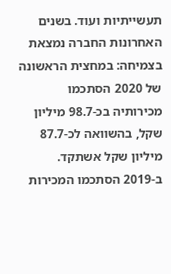תעשייתיות ועוד. בשנים האחרונות החברה נמצאת בצמיחה: במחצית הראשונה של 2020 הסתכמו מכירותיה בכ-98.7 מיליון שקל, בהשוואה לכ-87.7 מיליון שקל אשתקד. ב-2019 הסתכמו המכירות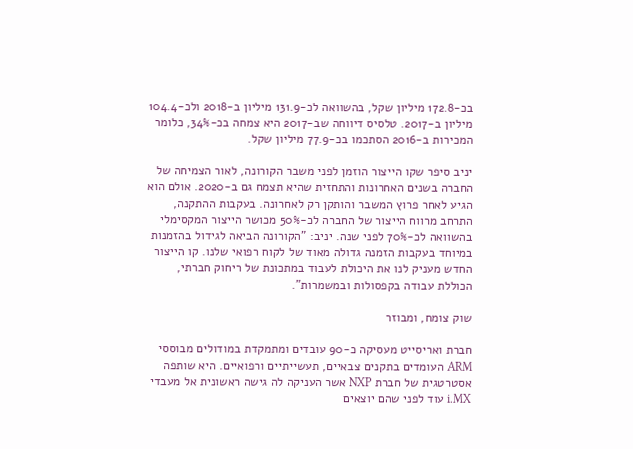בכ-172.8 מיליון שקל, בהשוואה לכ-131.9 מיליון ב-2018 ולכ-104.4 מיליון ב-2017. טלסיס דיווחה שב-2017 היא צמחה בכ-34%, כלומר המכירות ב-2016 הסתכמו בכ-77.9 מיליון שקל.

יניב סיפר שקו הייצור הוזמן לפני משבר הקורונה, לאור הצמיחה של החברה בשנים האחרונות והתחזית שהיא תצמח גם ב-2020. אולם הוא הגיע לאחר פרוץ המשבר והותקן רק לאחרונה. בעקבות ההתקנה, התרחב מרווח הייצור של החברה לכ-50% מכושר הייצור המקסימלי בהשוואה לכ-70% לפני שנה. יניב: "הקורונה הביאה לגידול בהזמנות במיוחד בעקבות הזמנה גדולה מאוד של לקוח רפואי שלנו. קו הייצור החדש מעניק לנו את היכולת לעבוד במתכונת של ריחוק חברתי, הכוללת עבודה בקפסולות ובמשמרות".

שוק צומח, ומבוזר

חברת ואריסייט מעסיקה כ-90 עובדים ומתמקדת במודולים מבוססי ARM העומדים בתקנים צבאיים, תעשייתיים ורפואיים. היא שותפה אסטרטגית של חברת NXP אשר העניקה לה גישה ראשונית אל מעבדי i.MX עוד לפני שהם יוצאים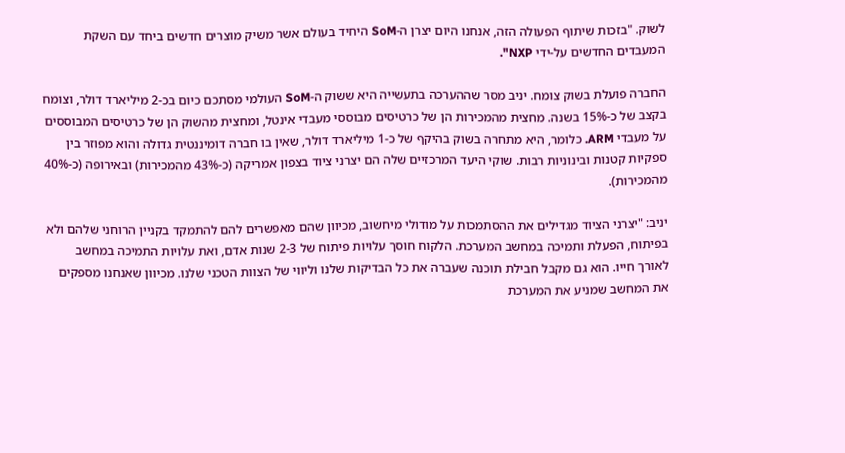לשוק. "בזכות שיתוף הפעולה הזה, אנחנו היום יצרן ה-SoM היחיד בעולם אשר משיק מוצרים חדשים ביחד עם השקת המעבדים החדשים על-ידי NXP".

החברה פועלת בשוק צומח. יניב מסר שההערכה בתעשייה היא ששוק ה-SoM העולמי מסתכם כיום בכ-2 מיליארד דולר, וצומח בקצב של כ-15% בשנה. מחצית מהמכירות הן של כרטיסים מבוססי מעבדי אינטל, ומחצית מהשוק הן של כרטיסים המבוססים על מעבדי ARM. כלומר, היא מתחרה בשוק בהיקף של כ-1 מיליארד דולר, שאין בו חברה דומיננטית גדולה והוא מפוזר בין ספקיות קטנות ובינוניות רבות. שוקי היעד המרכזיים שלה הם יצרני ציוד בצפון אמריקה (כ-43% מהמכירות) ובאירופה (כ-40% מהמכירות).

יניב: "יצרני הציוד מגדילים את ההסתמכות על מודולי מיחשוב, מכיוון שהם מאפשרים להם להתמקד בקניין הרוחני שלהם ולא בפיתוח, הפעלת ותמיכה במחשב המערכת. הלקוח חוסך עלויות פיתוח של 2-3 שנות אדם, ואת עלויות התמיכה במחשב לאורך חייו. הוא גם מקבל חבילת תוכנה שעברה את כל הבדיקות שלנו וליווי של הצוות הטכני שלנו. מכיוון שאנחנו מספקים את המחשב שמניע את המערכת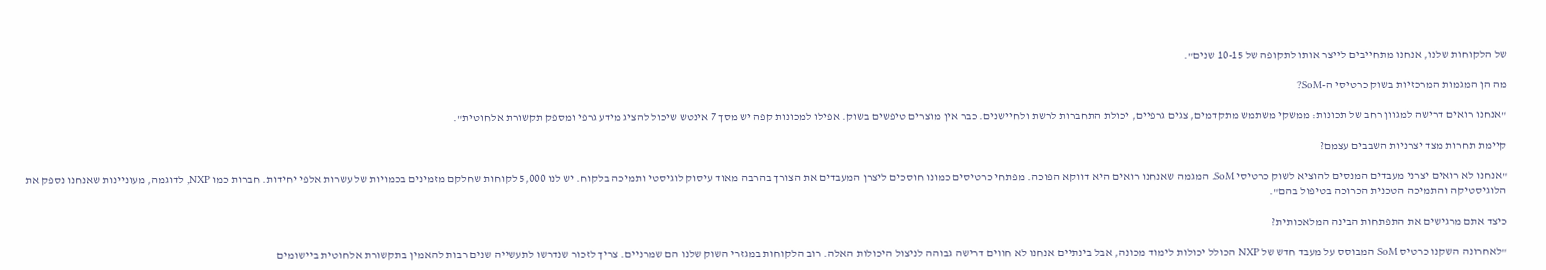של הלקוחות שלנו, אנחנו מתחייבים לייצר אותו לתקופה של 10-15 שנים".

מה הן המגמות המרכזיות בשוק כרטיסי ה-SoM?

"אנחנו רואים דרישה למגוון רחב של תכונות: ממשקי משתמש מתקדמים, צגים גרפיים, יכולת התחברות לרשת ולחיישנים. כבר אין מוצרים טיפשים בשוק. אפילו למכונות קפה יש מסך 7 אינטש שיכול להציג מידע גרפי ומספק תקשורת אלחוטית".

קיימת תחרות מצד יצרניות השבבים עצמם?

"אנחנו לא רואים יצרני מעבדים המנסים להוציא לשוק כרטיסי SoM. המגמה שאנחנו רואים היא דווקא הפוכה. מפתחי כרטיסים כמונו חוסכים ליצרן המעבדים את הצורך בהרבה מאוד עיסוק לוגיסטי ותמיכה בלקוח. יש לנו 5,000 לקוחות שחלקם מזמינים בכמויות של עשרות אלפי יחידות. חברות כמו NXP, לדוגמה, מעוניינות שאנחנו נספק את הלוגיסטיקה והתמיכה הטכנית הכרוכה בטיפול בהם".

כיצד אתם מרגישים את התפתחות הבינה המלאכותית?

"לאחרונה השקנו כרטיס SoM המבוסס על מעבד חדש של NXP הכולל יכולות לימוד מכונה, אבל בינתיים אנחנו לא חווים דרישה גבוהה לניצול היכולות האלה. רוב הלקוחות במגזרי השוק שלנו הם שמרניים. צריך לזכור שנדרשו לתעשייה שנים רבות להאמין בתקשורת אלחוטית ביישומים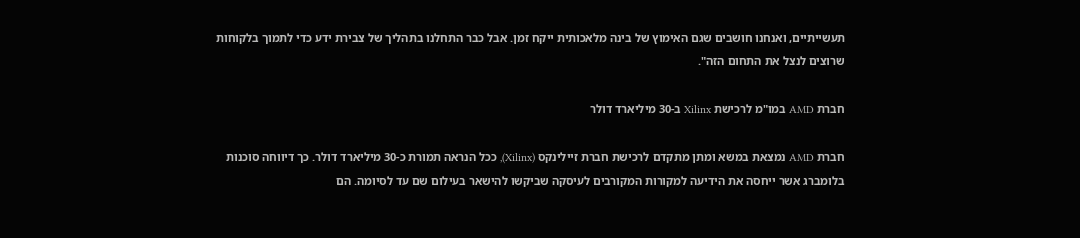תעשייתיים, ואנחנו חושבים שגם האימוץ של בינה מלאכותית ייקח זמן. אבל כבר התחלנו בתהליך של צבירת ידע כדי לתמוך בלקוחות שרוצים לנצל את התחום הזה".

חברת AMD במו"מ לרכישת Xilinx ב-30 מיליארד דולר

חברת AMD נמצאת במשא ומתן מתקדם לרכישת חברת זיילינקס (Xilinx), ככל הנראה תמורת כ-30 מיליארד דולר. כך דיווחה סוכנות בלומברג אשר ייחסה את הידיעה למקורות המקורבים לעיסקה שביקשו להישאר בעילום שם עד לסיומה. הם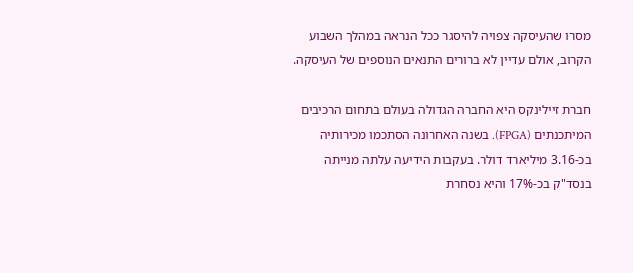מסרו שהעיסקה צפויה להיסגר ככל הנראה במהלך השבוע הקרוב, אולם עדיין לא ברורים התנאים הנוספים של העיסקה.

חברת זיילינקס היא החברה הגדולה בעולם בתחום הרכיבים המיתכנתים (FPGA). בשנה האחרונה הסתכמו מכירותיה בכ-3.16 מיליארד דולר. בעקבות הידיעה עלתה מנייתה בנסד"ק בכ-17% והיא נסחרת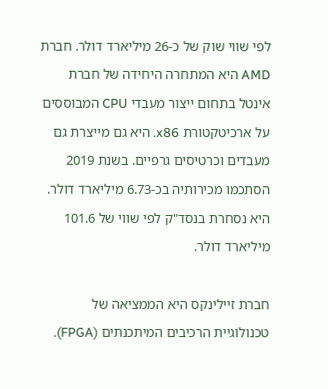לפי שווי שוק של כ-26 מיליארד דולר. חברת AMD היא המתחרה היחידה של חברת אינטל בתחום ייצור מעבדי CPU המבוססים על ארכיטקטורת x86. היא גם מייצרת גם מעבדים וכרטיסים גרפיים. בשנת 2019 הסתכמו מכירותיה בכ-6.73 מיליארד דולר. היא נסחרת בנסד"ק לפי שווי של 101.6 מיליארד דולר.

חברת זיילינקס היא הממציאה של טכנולוגיית הרכיבים המיתכנתים (FPGA).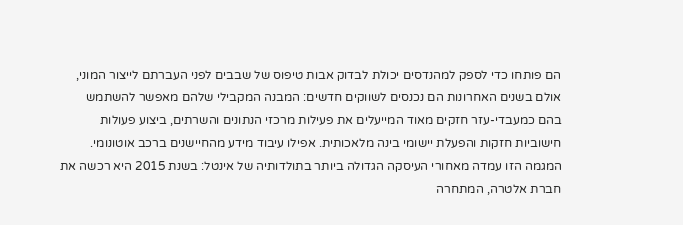הם פותחו כדי לספק למהנדסים יכולת לבדוק אבות טיפוס של שבבים לפני העברתם לייצור המוני, אולם בשנים האחרונות הם נכנסים לשווקים חדשים: המבנה המקבילי שלהם מאפשר להשתמש בהם כמעבדי-עזר חזקים מאוד המייעלים את פעילות מרכזי הנתונים והשרתים, ביצוע פעולות חישוביות חזקות והפעלת יישומי בינה מלאכותית. אפילו עיבוד מידע מהחיישנים ברכב אוטונומי. המגמה הזו עמדה מאחורי העיסקה הגדולה ביותר בתולדותיה של אינטל: בשנת 2015 היא רכשה את חברת אלטרה, המתחרה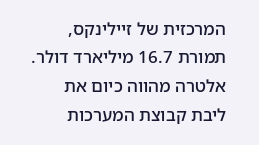המרכזית של זיילינקס, תמורת 16.7 מיליארד דולר. אלטרה מהווה כיום את ליבת קבוצת המערכות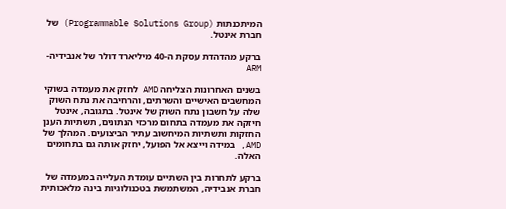המיתכנתות (Programmable Solutions Group) של חברת אינטל.

ברקע מהדהדת עסקת ה-40 מיליארד דולר של אנבידיה-ARM

בשנים האחרונות הצליחה AMD לחזק את מעמדה בשוקי המחשבים האישיים והשרתים, והרחיבה את נתח השוק שלה על חשבון נתח השוק של אינטל. בתגובה, אינטל חיזקה את מעמדה בתחום מרכזי הנתונים, תשתיות הענן החזקות ותשתיות המיחשוב עתיר הביצועים. המהלך של AMD, במידה וייצא אל הפועל, יחזק אותה גם בתחומים האלה.

ברקע לתחרות בין השתיים עומדת העלייה במעמדה של חברת אנבידיה, המשתמשת בטכנולוגיות בינה מלאכותית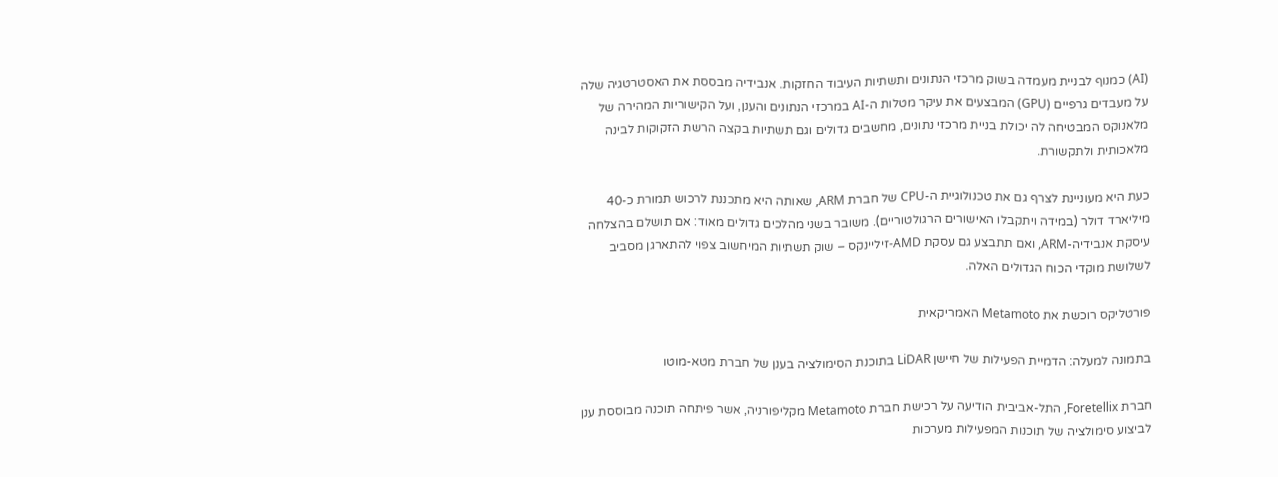(AI) כמנוף לבניית מעמדה בשוק מרכזי הנתונים ותשתיות העיבוד החזקות. אנבידיה מבססת את האסטרטגיה שלה על מעבדים גרפיים (GPU) המבצעים את עיקר מטלות ה-AI במרכזי הנתונים והענן, ועל הקישוריות המהירה של מלאנוקס המבטיחה לה יכולת בניית מרכזי נתונים, מחשבים גדולים וגם תשתיות בקצה הרשת הזקוקות לבינה מלאכותית ולתקשורת.

כעת היא מעוניינת לצרף גם את טכנולוגיית ה-CPU של חברת ARM, שאותה היא מתכננת לרכוש תמורת כ-40 מיליארד דולר (במידה ויתקבלו האישורים הרגולטוריים). משובר בשני מהלכים גדולים מאוד: אם תושלם בהצלחה עיסקת אנבידיה-ARM, ואם תתבצע גם עסקת AMD-זיליינקס – שוק תשתיות המיחשוב צפוי להתארגן מסביב לשלושת מוקדי הכוח הגדולים האלה.

פורטליקס רוכשת את Metamoto האמריקאית

בתמונה למעלה: הדמיית הפעילות של חיישן LiDAR בתוכנת הסימולציה בענן של חברת מטא-מוטו

חברת Foretellix, התל-אביבית הודיעה על רכישת חברת Metamoto מקליפורניה, אשר פיתחה תוכנה מבוססת ענן לביצוע סימולציה של תוכנות המפעילות מערכות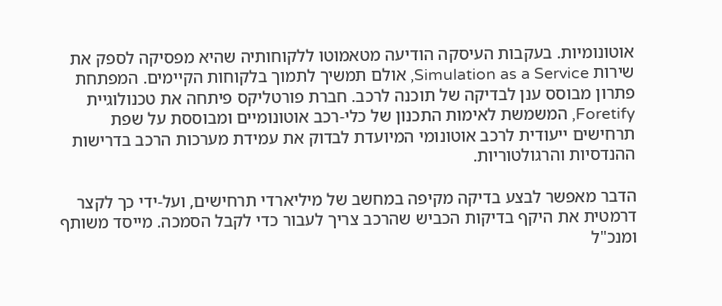אוטונומיות. בעקבות העיסקה הודיעה מטאמוטו ללקוחותיה שהיא מפסיקה לספק את שירות Simulation as a Service, אולם תמשיך לתמוך בלקוחות הקיימים. המפתחת פתרון מבוסס ענן לבדיקה של תוכנה לרכב. חברת פורטליקס פיתחה את טכנולוגיית Foretify, המשמשת לאימות התכנון של כלי-רכב אוטונומיים ומבוססת על שפת תרחישים ייעודית לרכב אוטונומי המיועדת לבדוק את עמידת מערכות הרכב בדרישות ההנדסיות והרגולטוריות.

הדבר מאפשר לבצע בדיקה מקיפה במחשב של מיליארדי תרחישים, ועל-ידי כך לקצר דרמטית את היקף בדיקות הכביש שהרכב צריך לעבור כדי לקבל הסמכה. מייסד משותף ומנכ"ל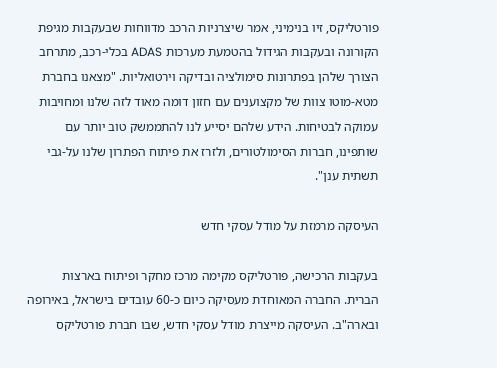פורטליקס, זיו בנימיני, אמר שיצרניות הרכב מדווחות שבעקבות מגיפת הקורונה ובעקבות הגידול בהטמעת מערכות ADAS בכלי-רכב, מתרחב הצורך שלהן בפתרונות סימולציה ובדיקה וירטואליות. "מצאנו בחברת מטא-מוטו צוות של מקצוענים עם חזון דומה מאוד לזה שלנו ומחויבות עמוקה לבטיחות. הידע שלהם יסייע לנו להתממשק טוב יותר עם שותפינו, חברות הסימולטורים, ולזרז את פיתוח הפתרון שלנו על-גבי תשתית ענן".

העיסקה מרמזת על מודל עסקי חדש

בעקבות הרכישה, פורטליקס מקימה מרכז מחקר ופיתוח בארצות הברית. החברה המאוחדת מעסיקה כיום כ-60 עובדים בישראל, באירופה ובארה"ב. העיסקה מייצרת מודל עסקי חדש, שבו חברת פורטליקס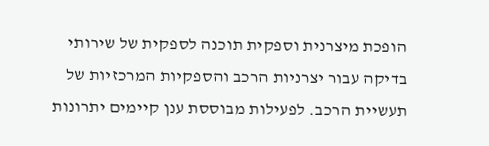הופכת מיצרנית וספקית תוכנה לספקית של שירותי בדיקה עבור יצרניות הרכב והספקיות המרכזיות של תעשיית הרכב. לפעילות מבוססת ענן קיימים יתרונות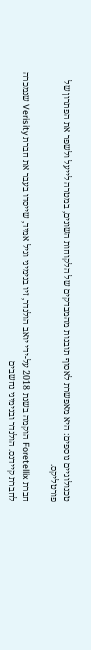טכנולוגיים נוספים: היא מאפשרת לאסוף תובנות מהמבדקים של הלקוחות השונים, במטרה לייעל ולשפר את הפתרון של פורטליקס.

חברת Foretellix הוקמה בשנת 2018 על-ידי יואב הולנדר, זיו בנימיני וגיל אמיד, שייסדו בעבר את חברת Verisity שנמכרה לחברת קיידנס. הולנדר ובנימיני נחשבים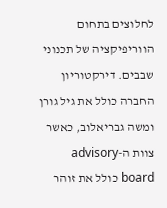לחלוצים בתחום הווריפיקציה של תכנוני שבבים. דירקטוריון החברה כולל את גיל גורן ומשה גבריאלוב, כאשר צוות ה-advisory board כולל את זוהר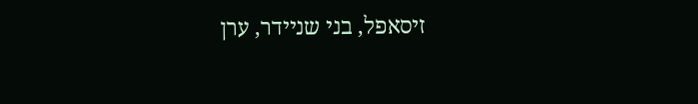זיסאפל, בני שניידר, ערן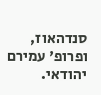סנדהאוז, ופרופ' עמירם יהודאי.